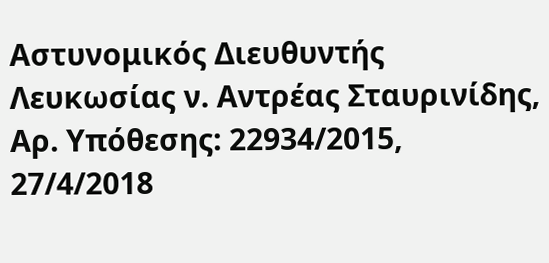Αστυνομικός Διευθυντής Λευκωσίας ν. Αντρέας Σταυρινίδης, Αρ. Υπόθεσης: 22934/2015, 27/4/2018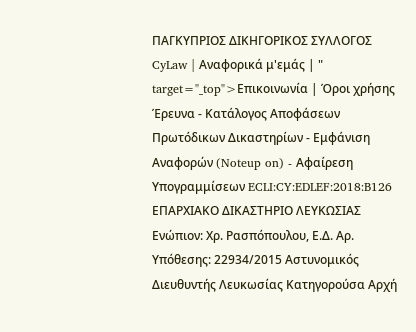ΠΑΓΚΥΠΡΙΟΣ ΔΙΚΗΓΟΡΙΚΟΣ ΣΥΛΛΟΓΟΣ CyLaw | Αναφορικά μ'εμάς | " target="_top">Επικοινωνία | Όροι χρήσης Έρευνα - Κατάλογος Αποφάσεων Πρωτόδικων Δικαστηρίων - Εμφάνιση Αναφορών (Noteup on) - Αφαίρεση Υπογραμμίσεων ECLI:CY:EDLEF:2018:B126 ΕΠΑΡΧΙΑΚΟ ΔΙΚΑΣΤΗΡΙΟ ΛΕΥΚΩΣΙΑΣ Ενώπιον: Χρ. Ρασπόπουλου, Ε.Δ. Αρ. Υπόθεσης: 22934/2015 Αστυνομικός Διευθυντής Λευκωσίας Κατηγορούσα Αρχή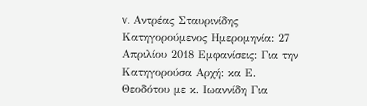v. Αντρέας Σταυρινίδης Κατηγορούμενος Ημερομηνία: 27 Απριλίου 2018 Εμφανίσεις: Για την Κατηγορούσα Αρχή: κα Ε. Θεοδότου με κ. Ιωαννίδη Για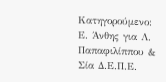Κατηγορούμενο: Ε. Άνθης για Λ. Παπαφιλίππου & Σία Δ.Ε.Π.Ε.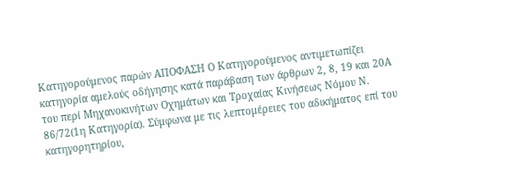Κατηγορούμενος παρών ΑΠΟΦΑΣΗ Ο Κατηγορούμενος αντιμετωπίζει κατηγορία αμελούς οδήγησης κατά παράβαση των άρθρων 2, 8, 19 και 20Α του περί Μηχανοκινήτων Οχημάτων και Τροχαίας Κινήσεως Νόμου Ν. 86/72(1η Κατηγορία). Σύμφωνα με τις λεπτομέρειες του αδικήματος επί του κατηγορητηρίου,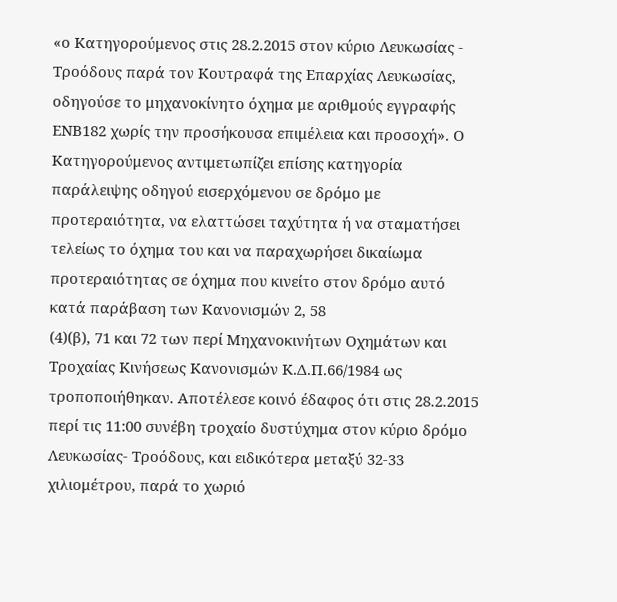«ο Κατηγορούμενος στις 28.2.2015 στον κύριο Λευκωσίας - Τροόδους παρά τον Κουτραφά της Επαρχίας Λευκωσίας, οδηγούσε το μηχανοκίνητο όχημα με αριθμούς εγγραφής ΕΝΒ182 χωρίς την προσήκουσα επιμέλεια και προσοχή». Ο Κατηγορούμενος αντιμετωπίζει επίσης κατηγορία παράλειψης οδηγού εισερχόμενου σε δρόμο με προτεραιότητα, να ελαττώσει ταχύτητα ή να σταματήσει τελείως το όχημα του και να παραχωρήσει δικαίωμα προτεραιότητας σε όχημα που κινείτο στον δρόμο αυτό κατά παράβαση των Κανονισμών 2, 58
(4)(β), 71 και 72 των περί Μηχανοκινήτων Οχημάτων και Τροχαίας Κινήσεως Κανονισμών Κ.Δ.Π.66/1984 ως τροποποιήθηκαν. Αποτέλεσε κοινό έδαφος ότι στις 28.2.2015 περί τις 11:00 συνέβη τροχαίο δυστύχημα στον κύριο δρόμο Λευκωσίας- Τροόδους, και ειδικότερα μεταξύ 32-33 χιλιομέτρου, παρά το χωριό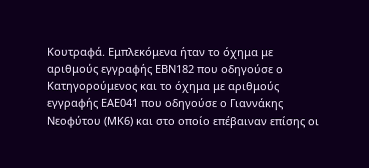Κουτραφά. Εμπλεκόμενα ήταν το όχημα με αριθμούς εγγραφής ΕΒΝ182 που οδηγούσε ο Κατηγορούμενος και το όχημα με αριθμούς εγγραφής ΕΑΕ041 που οδηγούσε ο Γιαννάκης Νεοφύτου (ΜΚ6) και στο οποίο επέβαιναν επίσης οι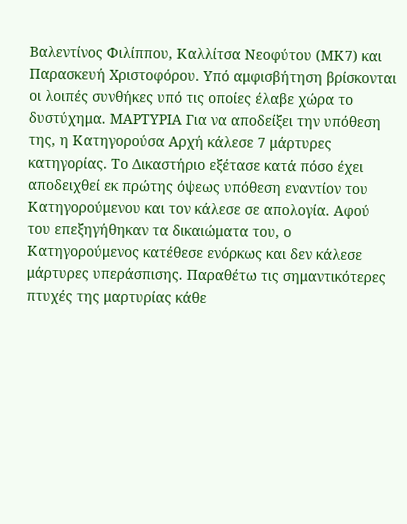Βαλεντίνος Φιλίππου, Καλλίτσα Νεοφύτου (ΜΚ7) και Παρασκευή Χριστοφόρου. Υπό αμφισβήτηση βρίσκονται οι λοιπές συνθήκες υπό τις οποίες έλαβε χώρα το δυστύχημα. ΜΑΡΤΥΡΙΑ Για να αποδείξει την υπόθεση της, η Κατηγορούσα Αρχή κάλεσε 7 μάρτυρες κατηγορίας. Το Δικαστήριο εξέτασε κατά πόσο έχει αποδειχθεί εκ πρώτης όψεως υπόθεση εναντίον του Κατηγορούμενου και τον κάλεσε σε απολογία. Αφού του επεξηγήθηκαν τα δικαιώματα του, ο Κατηγορούμενος κατέθεσε ενόρκως και δεν κάλεσε μάρτυρες υπεράσπισης. Παραθέτω τις σημαντικότερες πτυχές της μαρτυρίας κάθε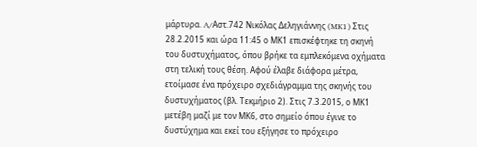μάρτυρα. A/Αστ.742 Νικόλας Δεληγιάννης (MK1) Στις 28.2.2015 και ώρα 11:45 ο ΜΚ1 επισκέφτηκε τη σκηνή του δυστυχήματος, όπου βρήκε τα εμπλεκόμενα οχήματα στη τελική τους θέση. Αφού έλαβε διάφορα μέτρα, ετοίμασε ένα πρόχειρο σχεδιάγραμμα της σκηνής του δυστυχήματος (βλ. Τεκμήριο 2). Στις 7.3.2015, ο ΜΚ1 μετέβη μαζί με τον ΜΚ6, στο σημείο όπου έγινε το δυστύχημα και εκεί του εξήγησε το πρόχειρο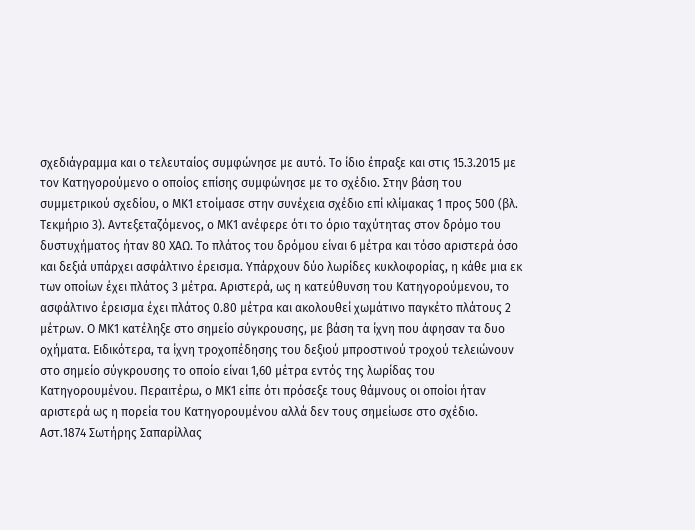σχεδιάγραμμα και ο τελευταίος συμφώνησε με αυτό. Το ίδιο έπραξε και στις 15.3.2015 με τον Κατηγορούμενο ο οποίος επίσης συμφώνησε με το σχέδιο. Στην βάση του συμμετρικού σχεδίου, ο ΜΚ1 ετοίμασε στην συνέχεια σχέδιο επί κλίμακας 1 προς 500 (βλ. Τεκμήριο 3). Αντεξεταζόμενος, ο ΜΚ1 ανέφερε ότι το όριο ταχύτητας στον δρόμο του δυστυχήματος ήταν 80 ΧΑΩ. Το πλάτος του δρόμου είναι 6 μέτρα και τόσο αριστερά όσο και δεξιά υπάρχει ασφάλτινο έρεισμα. Υπάρχουν δύο λωρίδες κυκλοφορίας, η κάθε μια εκ των οποίων έχει πλάτος 3 μέτρα. Αριστερά, ως η κατεύθυνση του Κατηγορούμενου, το ασφάλτινο έρεισμα έχει πλάτος 0.80 μέτρα και ακολουθεί χωμάτινο παγκέτο πλάτους 2 μέτρων. Ο ΜΚ1 κατέληξε στο σημείο σύγκρουσης, με βάση τα ίχνη που άφησαν τα δυο οχήματα. Ειδικότερα, τα ίχνη τροχοπέδησης του δεξιού μπροστινού τροχού τελειώνουν στο σημείο σύγκρουσης το οποίο είναι 1,60 μέτρα εντός της λωρίδας του Κατηγορουμένου. Περαιτέρω, ο ΜΚ1 είπε ότι πρόσεξε τους θάμνους οι οποίοι ήταν αριστερά ως η πορεία του Κατηγορουμένου αλλά δεν τους σημείωσε στο σχέδιο. Αστ.1874 Σωτήρης Σαπαρίλλας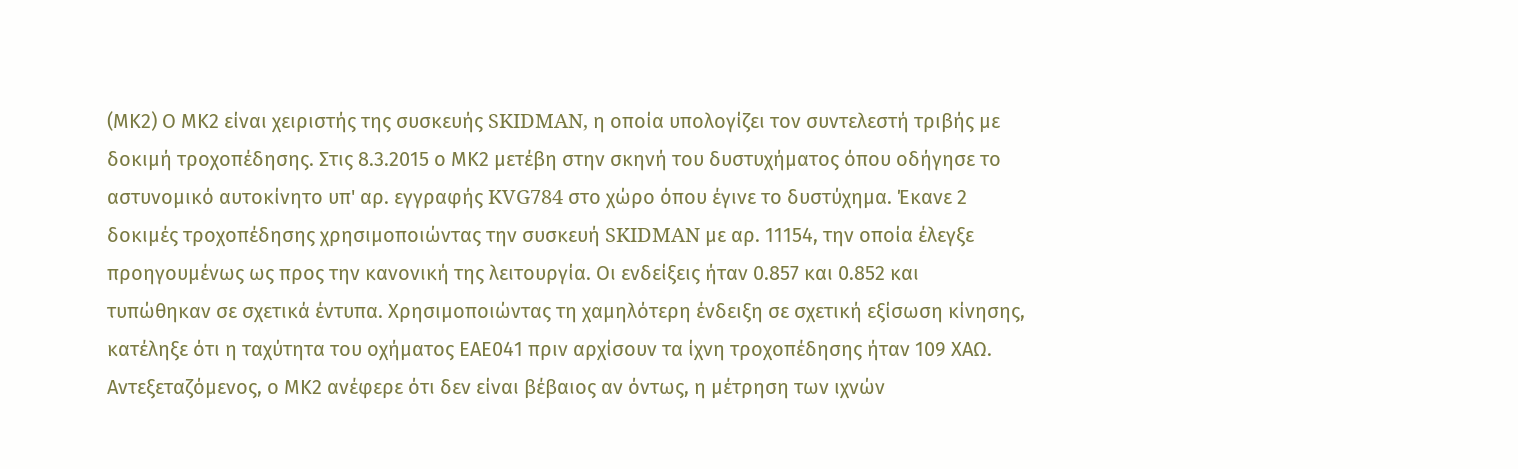(ΜΚ2) Ο ΜΚ2 είναι χειριστής της συσκευής SKIDMAN, η οποία υπολογίζει τον συντελεστή τριβής με δοκιμή τροχοπέδησης. Στις 8.3.2015 ο ΜΚ2 μετέβη στην σκηνή του δυστυχήματος όπου οδήγησε το αστυνομικό αυτοκίνητο υπ' αρ. εγγραφής KVG784 στο χώρο όπου έγινε το δυστύχημα. Έκανε 2 δοκιμές τροχοπέδησης χρησιμοποιώντας την συσκευή SKIDMAN με αρ. 11154, την οποία έλεγξε προηγουμένως ως προς την κανονική της λειτουργία. Οι ενδείξεις ήταν 0.857 και 0.852 και τυπώθηκαν σε σχετικά έντυπα. Χρησιμοποιώντας τη χαμηλότερη ένδειξη σε σχετική εξίσωση κίνησης, κατέληξε ότι η ταχύτητα του οχήματος ΕΑΕ041 πριν αρχίσουν τα ίχνη τροχοπέδησης ήταν 109 ΧΑΩ. Αντεξεταζόμενος, ο ΜΚ2 ανέφερε ότι δεν είναι βέβαιος αν όντως, η μέτρηση των ιχνών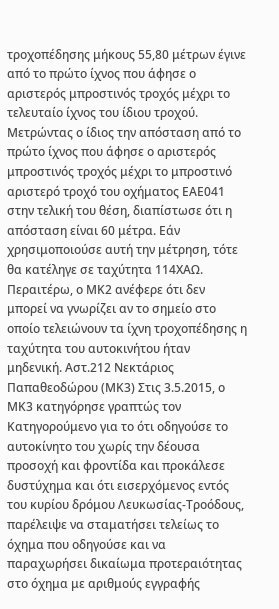τροχοπέδησης μήκους 55,80 μέτρων έγινε από το πρώτο ίχνος που άφησε ο αριστερός μπροστινός τροχός μέχρι το τελευταίο ίχνος του ίδιου τροχού. Μετρώντας ο ίδιος την απόσταση από το πρώτο ίχνος που άφησε ο αριστερός μπροστινός τροχός μέχρι το μπροστινό αριστερό τροχό του οχήματος EΑE041 στην τελική του θέση, διαπίστωσε ότι η απόσταση είναι 60 μέτρα. Εάν χρησιμοποιούσε αυτή την μέτρηση, τότε θα κατέληγε σε ταχύτητα 114ΧΑΩ. Περαιτέρω, ο ΜΚ2 ανέφερε ότι δεν μπορεί να γνωρίζει αν το σημείο στο οποίο τελειώνουν τα ίχνη τροχοπέδησης η ταχύτητα του αυτοκινήτου ήταν μηδενική. Αστ.212 Νεκτάριος Παπαθεοδώρου (ΜΚ3) Στις 3.5.2015, ο ΜΚ3 κατηγόρησε γραπτώς τον Κατηγορούμενο για το ότι οδηγούσε το αυτοκίνητο του χωρίς την δέουσα προσοχή και φροντίδα και προκάλεσε δυστύχημα και ότι εισερχόμενος εντός του κυρίου δρόμου Λευκωσίας-Τροόδους, παρέλειψε να σταματήσει τελείως το όχημα που οδηγούσε και να παραχωρήσει δικαίωμα προτεραιότητας στο όχημα με αριθμούς εγγραφής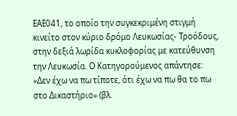ΕΑΕ041, το οποίο την συγκεκριμένη στιγμή κινείτο στον κύριο δρόμο Λευκωσίας- Τροόδους, στην δεξιά λωρίδα κυκλοφορίας με κατεύθυνση την Λευκωσία. Ο Κατηγορούμενος απάντησε: «Δεν έχω να πω τίποτε, ότι έχω να πω θα το πω στο Δικαστήριο» (βλ.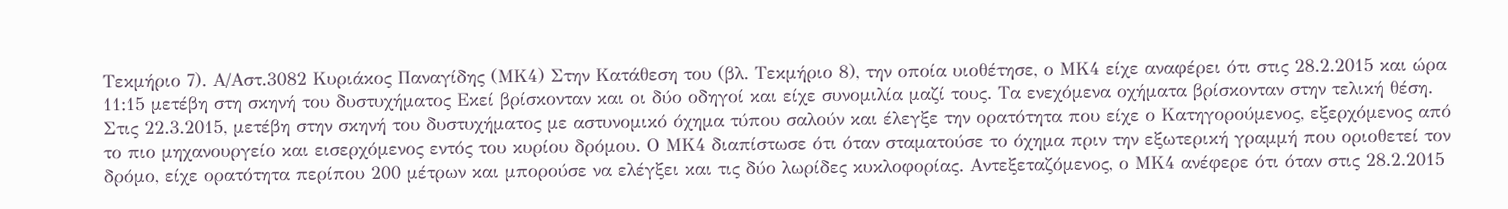Τεκμήριο 7). Α/Αστ.3082 Κυριάκος Παναγίδης (ΜΚ4) Στην Κατάθεση του (βλ. Τεκμήριο 8), την οποία υιοθέτησε, ο ΜΚ4 είχε αναφέρει ότι στις 28.2.2015 και ώρα 11:15 μετέβη στη σκηνή του δυστυχήματος Εκεί βρίσκονταν και οι δύο οδηγοί και είχε συνομιλία μαζί τους. Τα ενεχόμενα οχήματα βρίσκονταν στην τελική θέση. Στις 22.3.2015, μετέβη στην σκηνή του δυστυχήματος με αστυνομικό όχημα τύπου σαλούν και έλεγξε την ορατότητα που είχε ο Κατηγορούμενος, εξερχόμενος από το πιο μηχανουργείο και εισερχόμενος εντός του κυρίου δρόμου. Ο ΜΚ4 διαπίστωσε ότι όταν σταματούσε το όχημα πριν την εξωτερική γραμμή που οριοθετεί τον δρόμο, είχε ορατότητα περίπου 200 μέτρων και μπορούσε να ελέγξει και τις δύο λωρίδες κυκλοφορίας. Αντεξεταζόμενος, ο ΜΚ4 ανέφερε ότι όταν στις 28.2.2015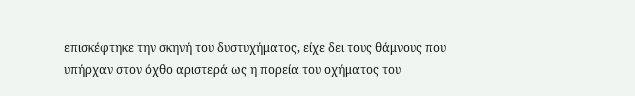επισκέφτηκε την σκηνή του δυστυχήματος, είχε δει τους θάμνους που υπήρχαν στον όχθο αριστερά ως η πορεία του οχήματος του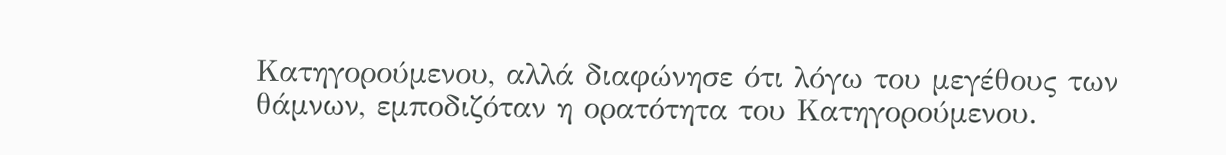Κατηγορούμενου, αλλά διαφώνησε ότι λόγω του μεγέθους των θάμνων, εμποδιζόταν η ορατότητα του Κατηγορούμενου.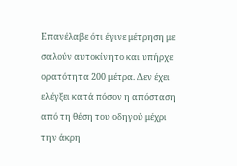Επανέλαβε ότι έγινε μέτρηση με σαλούν αυτοκίνητο και υπήρχε ορατότητα 200 μέτρα. Δεν έχει ελέγξει κατά πόσον η απόσταση από τη θέση του οδηγού μέχρι την άκρη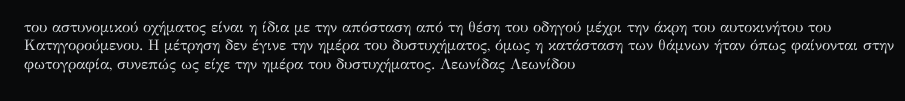του αστυνομικού οχήματος είναι η ίδια με την απόσταση από τη θέση του οδηγού μέχρι την άκρη του αυτοκινήτου του Κατηγορούμενου. Η μέτρηση δεν έγινε την ημέρα του δυστυχήματος, όμως η κατάσταση των θάμνων ήταν όπως φαίνονται στην φωτογραφία, συνεπώς ως είχε την ημέρα του δυστυχήματος. Λεωνίδας Λεωνίδου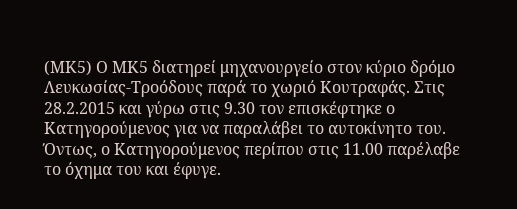(ΜΚ5) Ο ΜΚ5 διατηρεί μηχανουργείο στον κύριο δρόμο Λευκωσίας-Τροόδους παρά το χωριό Κουτραφάς. Στις 28.2.2015 και γύρω στις 9.30 τον επισκέφτηκε ο Κατηγορούμενος για να παραλάβει το αυτοκίνητο του. Όντως, ο Κατηγορούμενος περίπου στις 11.00 παρέλαβε το όχημα του και έφυγε.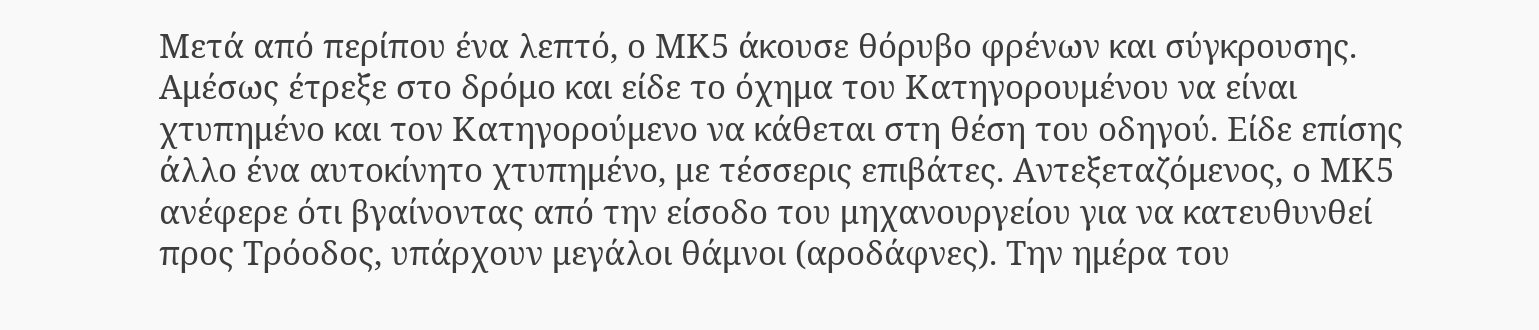Μετά από περίπου ένα λεπτό, ο ΜΚ5 άκουσε θόρυβο φρένων και σύγκρουσης. Αμέσως έτρεξε στο δρόμο και είδε το όχημα του Κατηγορουμένου να είναι χτυπημένο και τον Κατηγορούμενο να κάθεται στη θέση του οδηγού. Είδε επίσης άλλο ένα αυτοκίνητο χτυπημένο, με τέσσερις επιβάτες. Αντεξεταζόμενος, ο ΜΚ5 ανέφερε ότι βγαίνοντας από την είσοδο του μηχανουργείου για να κατευθυνθεί προς Τρόοδος, υπάρχουν μεγάλοι θάμνοι (αροδάφνες). Την ημέρα του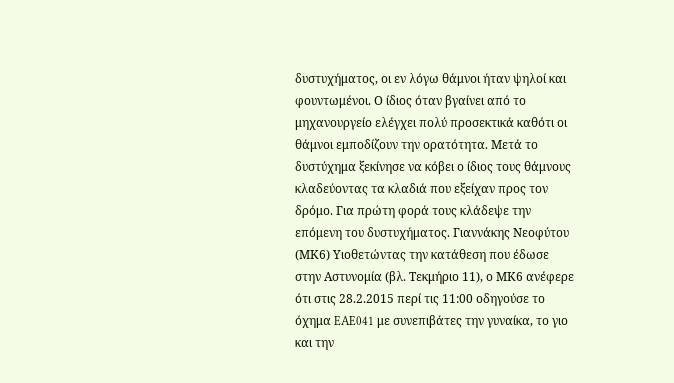δυστυχήματος, οι εν λόγω θάμνοι ήταν ψηλοί και φουντωμένοι. Ο ίδιος όταν βγαίνει από το μηχανουργείο ελέγχει πολύ προσεκτικά καθότι οι θάμνοι εμποδίζουν την ορατότητα. Μετά το δυστύχημα ξεκίνησε να κόβει ο ίδιος τους θάμνους κλαδεύοντας τα κλαδιά που εξείχαν προς τον δρόμο. Για πρώτη φορά τους κλάδεψε την επόμενη του δυστυχήματος. Γιαννάκης Νεοφύτου (ΜΚ6) Υιοθετώντας την κατάθεση που έδωσε στην Αστυνομία (βλ. Τεκμήριο 11), ο ΜΚ6 ανέφερε ότι στις 28.2.2015 περί τις 11:00 οδηγούσε το όχημα EAE041 με συνεπιβάτες την γυναίκα, το γιο και την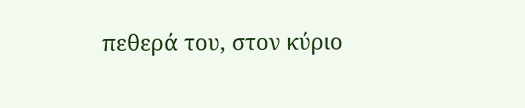πεθερά του, στον κύριο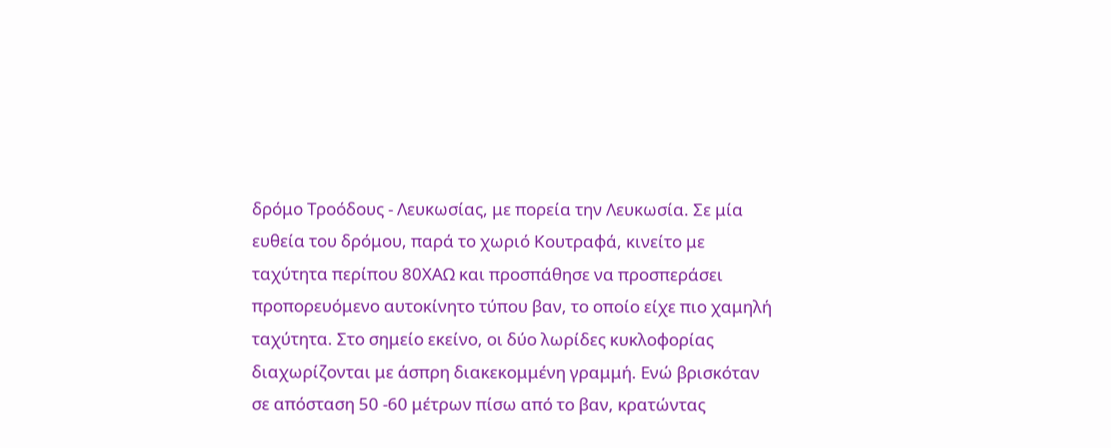δρόμο Τροόδους - Λευκωσίας, με πορεία την Λευκωσία. Σε μία ευθεία του δρόμου, παρά το χωριό Κουτραφά, κινείτο με ταχύτητα περίπου 80ΧΑΩ και προσπάθησε να προσπεράσει προπορευόμενο αυτοκίνητο τύπου βαν, το οποίο είχε πιο χαμηλή ταχύτητα. Στο σημείο εκείνο, οι δύο λωρίδες κυκλοφορίας διαχωρίζονται με άσπρη διακεκομμένη γραμμή. Ενώ βρισκόταν σε απόσταση 50 -60 μέτρων πίσω από το βαν, κρατώντας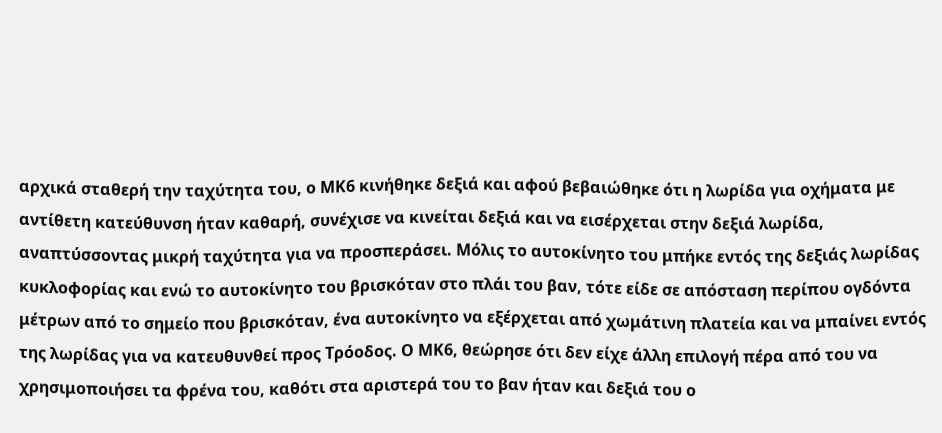αρχικά σταθερή την ταχύτητα του, ο ΜΚ6 κινήθηκε δεξιά και αφού βεβαιώθηκε ότι η λωρίδα για οχήματα με αντίθετη κατεύθυνση ήταν καθαρή, συνέχισε να κινείται δεξιά και να εισέρχεται στην δεξιά λωρίδα, αναπτύσσοντας μικρή ταχύτητα για να προσπεράσει. Μόλις το αυτοκίνητο του μπήκε εντός της δεξιάς λωρίδας κυκλοφορίας και ενώ το αυτοκίνητο του βρισκόταν στο πλάι του βαν, τότε είδε σε απόσταση περίπου ογδόντα μέτρων από το σημείο που βρισκόταν, ένα αυτοκίνητο να εξέρχεται από χωμάτινη πλατεία και να μπαίνει εντός της λωρίδας για να κατευθυνθεί προς Τρόοδος. Ο ΜΚ6, θεώρησε ότι δεν είχε άλλη επιλογή πέρα από του να χρησιμοποιήσει τα φρένα του, καθότι στα αριστερά του το βαν ήταν και δεξιά του ο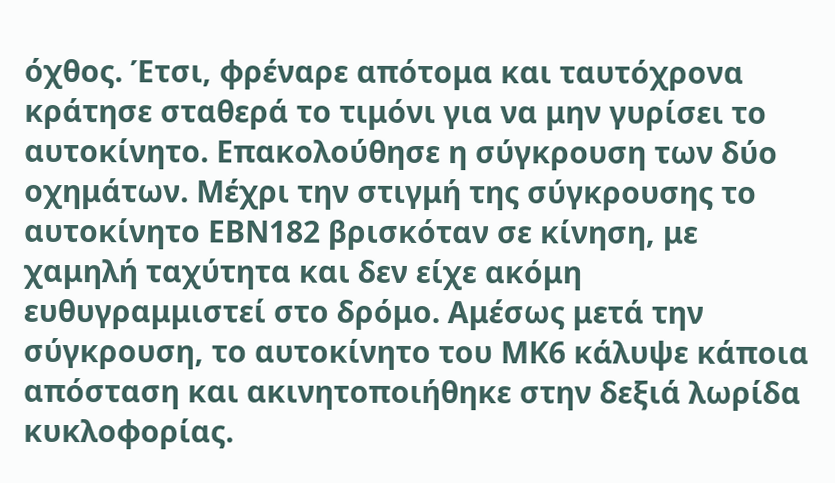όχθος. Έτσι, φρέναρε απότομα και ταυτόχρονα κράτησε σταθερά το τιμόνι για να μην γυρίσει το αυτοκίνητο. Επακολούθησε η σύγκρουση των δύο οχημάτων. Μέχρι την στιγμή της σύγκρουσης το αυτοκίνητο ΕΒΝ182 βρισκόταν σε κίνηση, με χαμηλή ταχύτητα και δεν είχε ακόμη ευθυγραμμιστεί στο δρόμο. Αμέσως μετά την σύγκρουση, το αυτοκίνητο του ΜΚ6 κάλυψε κάποια απόσταση και ακινητοποιήθηκε στην δεξιά λωρίδα κυκλοφορίας.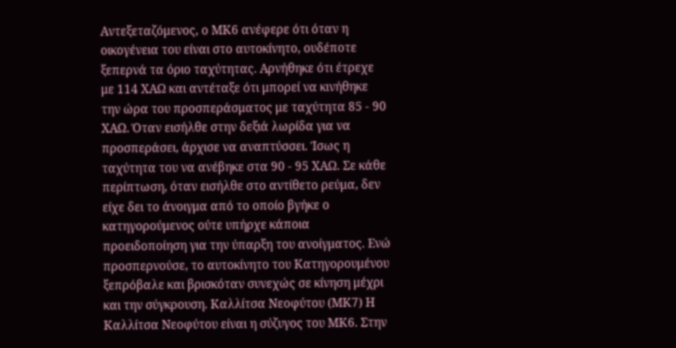Αντεξεταζόμενος, ο ΜΚ6 ανέφερε ότι όταν η οικογένεια του είναι στο αυτοκίνητο, ουδέποτε ξεπερνά τα όριο ταχύτητας. Αρνήθηκε ότι έτρεχε με 114 ΧΑΩ και αντέταξε ότι μπορεί να κινήθηκε την ώρα του προσπεράσματος με ταχύτητα 85 - 90 ΧΑΩ. Όταν εισήλθε στην δεξιά λωρίδα για να προσπεράσει, άρχισε να αναπτύσσει. Ίσως η ταχύτητα του να ανέβηκε στα 90 ‑ 95 ΧΑΩ. Σε κάθε περίπτωση, όταν εισήλθε στο αντίθετο ρεύμα, δεν είχε δει το άνοιγμα από το οποίο βγήκε ο κατηγορούμενος ούτε υπήρχε κάποια προειδοποίηση για την ύπαρξη του ανοίγματος. Ενώ προσπερνούσε, το αυτοκίνητο του Κατηγορουμένου ξεπρόβαλε και βρισκόταν συνεχώς σε κίνηση μέχρι και την σύγκρουση. Καλλίτσα Νεοφύτου (ΜΚ7) Η Καλλίτσα Νεοφύτου είναι η σύζυγος του ΜΚ6. Στην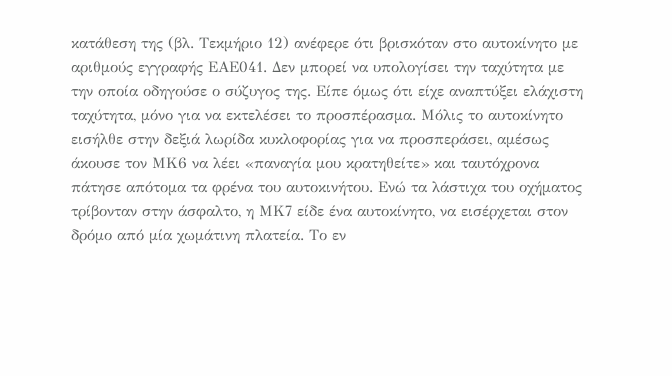κατάθεση της (βλ. Τεκμήριο 12) ανέφερε ότι βρισκόταν στο αυτοκίνητο με αριθμούς εγγραφής ΕΑΕ041. Δεν μπορεί να υπολογίσει την ταχύτητα με την οποία οδηγούσε ο σύζυγος της. Είπε όμως ότι είχε αναπτύξει ελάχιστη ταχύτητα, μόνο για να εκτελέσει το προσπέρασμα. Μόλις το αυτοκίνητο εισήλθε στην δεξιά λωρίδα κυκλοφορίας για να προσπεράσει, αμέσως άκουσε τον ΜΚ6 να λέει «παναγία μου κρατηθείτε» και ταυτόχρονα πάτησε απότομα τα φρένα του αυτοκινήτου. Ενώ τα λάστιχα του οχήματος τρίβονταν στην άσφαλτο, η ΜΚ7 είδε ένα αυτοκίνητο, να εισέρχεται στον δρόμο από μία χωμάτινη πλατεία. Το εν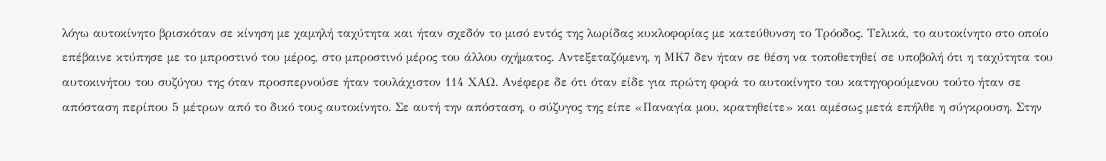λόγω αυτοκίνητο βρισκόταν σε κίνηση με χαμηλή ταχύτητα και ήταν σχεδόν το μισό εντός της λωρίδας κυκλοφορίας με κατεύθυνση το Τρόοδος. Τελικά, το αυτοκίνητο στο οποίο επέβαινε κτύπησε με το μπροστινό του μέρος, στο μπροστινό μέρος του άλλου οχήματος. Αντεξεταζόμενη, η ΜΚ7 δεν ήταν σε θέση να τοποθετηθεί σε υποβολή ότι η ταχύτητα του αυτοκινήτου του συζύγου της όταν προσπερνούσε ήταν τουλάχιστον 114 ΧΑΩ. Ανέφερε δε ότι όταν είδε για πρώτη φορά το αυτοκίνητο του κατηγορούμενου τούτο ήταν σε απόσταση περίπου 5 μέτρων από το δικό τους αυτοκίνητο. Σε αυτή την απόσταση, ο σύζυγος της είπε «Παναγία μου, κρατηθείτε» και αμέσως μετά επήλθε η σύγκρουση. Στην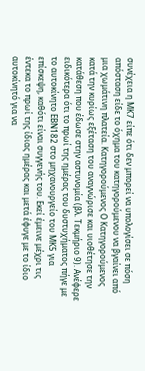συνέχεια η ΜΚ7 είπε ότι δεν μπορεί να υπολογίσει σε πόση απόσταση είδε το όχημα του κατηγορούμενου να βγαίνει από μια χωμάτινη πλατεία. Κατηγορούμενος Ο Κατηγορούμενος κατά την κυρίως εξέταση του αναγνώρισε και υιοθέτησε την κατάθεση που έδωσε στην αστυνομία (βλ. Τεκμήριο 9). Ανέφερε ειδικότερα ότι το πρωί της ημέρας του δυστυχήματος πήγε με το αυτοκίνητο ΕΒΝ182 στο μηχανουργείο του ΜΚ5 για επίσκεψη, καθότι είναι συγγενής του. Εκεί έμεινε μέχρι τις έντεκα το πρωί της ίδιας ημέρας και μετά έφυγε με το ίδιο αυτοκίνητό για να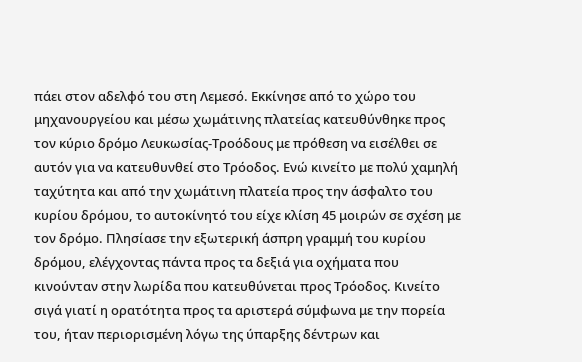πάει στον αδελφό του στη Λεμεσό. Εκκίνησε από το χώρο του μηχανουργείου και μέσω χωμάτινης πλατείας κατευθύνθηκε προς τον κύριο δρόμο Λευκωσίας-Τροόδους με πρόθεση να εισέλθει σε αυτόν για να κατευθυνθεί στο Τρόοδος. Ενώ κινείτο με πολύ χαμηλή ταχύτητα και από την χωμάτινη πλατεία προς την άσφαλτο του κυρίου δρόμου, το αυτοκίνητό του είχε κλίση 45 μοιρών σε σχέση με τον δρόμο. Πλησίασε την εξωτερική άσπρη γραμμή του κυρίου δρόμου, ελέγχοντας πάντα προς τα δεξιά για οχήματα που κινούνταν στην λωρίδα που κατευθύνεται προς Τρόοδος. Κινείτο σιγά γιατί η ορατότητα προς τα αριστερά σύμφωνα με την πορεία του, ήταν περιορισμένη λόγω της ύπαρξης δέντρων και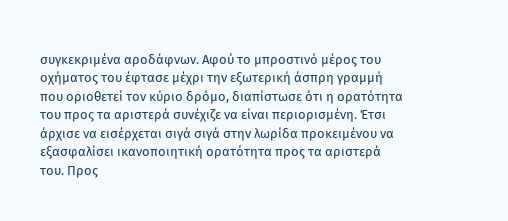συγκεκριμένα αροδάφνων. Αφού το μπροστινό μέρος του οχήματος του έφτασε μέχρι την εξωτερική άσπρη γραμμή που οριοθετεί τον κύριο δρόμο, διαπίστωσε ότι η ορατότητα του προς τα αριστερά συνέχιζε να είναι περιορισμένη. Έτσι άρχισε να εισέρχεται σιγά σιγά στην λωρίδα προκειμένου να εξασφαλίσει ικανοποιητική ορατότητα προς τα αριστερά του. Προς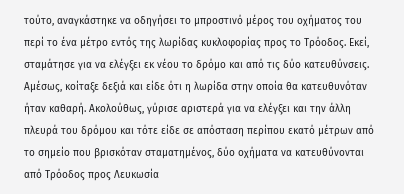τούτο, αναγκάστηκε να οδηγήσει το μπροστινό μέρος του οχήματος του περί το ένα μέτρο εντός της λωρίδας κυκλοφορίας προς το Τρόοδος. Εκεί, σταμάτησε για να ελέγξει εκ νέου το δρόμο και από τις δύο κατευθύνσεις. Αμέσως, κοίταξε δεξιά και είδε ότι η λωρίδα στην οποία θα κατευθυνόταν ήταν καθαρή. Ακολούθως, γύρισε αριστερά για να ελέγξει και την άλλη πλευρά του δρόμου και τότε είδε σε απόσταση περίπου εκατό μέτρων από το σημείο που βρισκόταν σταματημένος, δύο οχήματα να κατευθύνονται από Τρόοδος προς Λευκωσία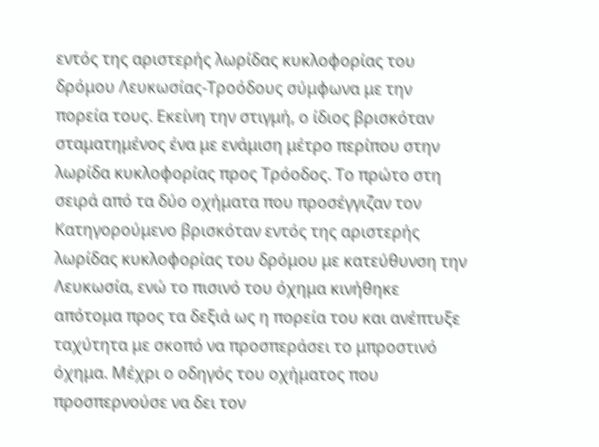εντός της αριστερής λωρίδας κυκλοφορίας του δρόμου Λευκωσίας-Τροόδους σύμφωνα με την πορεία τους. Εκείνη την στιγμή, ο ίδιος βρισκόταν σταματημένος ένα με ενάμιση μέτρο περίπου στην λωρίδα κυκλοφορίας προς Τρόοδος. Το πρώτο στη σειρά από τα δύο οχήματα που προσέγγιζαν τον Κατηγορούμενο βρισκόταν εντός της αριστερής λωρίδας κυκλοφορίας του δρόμου με κατεύθυνση την Λευκωσία, ενώ το πισινό του όχημα κινήθηκε απότομα προς τα δεξιά ως η πορεία του και ανέπτυξε ταχύτητα με σκοπό να προσπεράσει το μπροστινό όχημα. Μέχρι ο οδηγός του οχήματος που προσπερνούσε να δει τον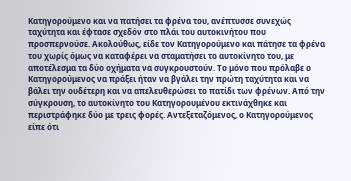Κατηγορούμενο και να πατήσει τα φρένα του, ανέπτυσσε συνεχώς ταχύτητα και έφτασε σχεδόν στο πλάι του αυτοκινήτου που προσπερνούσε. Ακολούθως, είδε τον Κατηγορούμενο και πάτησε τα φρένα του χωρίς όμως να καταφέρει να σταματήσει το αυτοκίνητο του, με αποτέλεσμα τα δύο οχήματα να συγκρουστούν. Το μόνο που πρόλαβε ο Κατηγορούμενος να πράξει ήταν να βγάλει την πρώτη ταχύτητα και να βάλει την ουδέτερη και να απελευθερώσει το πατίδι των φρένων. Από την σύγκρουση, το αυτοκίνητο του Κατηγορουμένου εκτινάχθηκε και περιστράφηκε δύο με τρεις φορές. Αντεξεταζόμενος, ο Κατηγορούμενος είπε ότι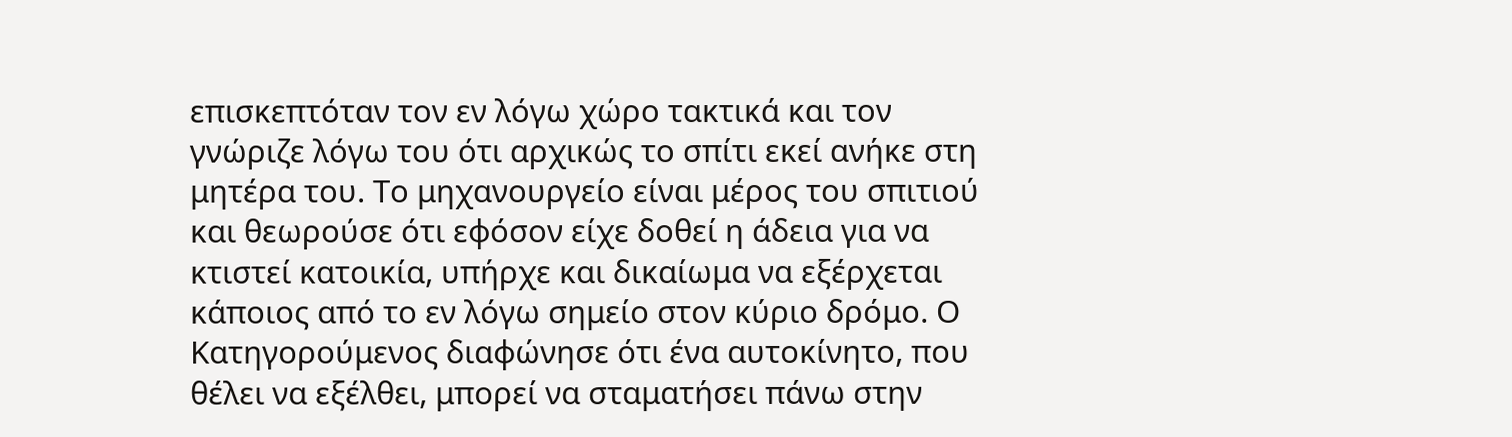επισκεπτόταν τον εν λόγω χώρο τακτικά και τον γνώριζε λόγω του ότι αρχικώς το σπίτι εκεί ανήκε στη μητέρα του. Το μηχανουργείο είναι μέρος του σπιτιού και θεωρούσε ότι εφόσον είχε δοθεί η άδεια για να κτιστεί κατοικία, υπήρχε και δικαίωμα να εξέρχεται κάποιος από το εν λόγω σημείο στον κύριο δρόμο. Ο Κατηγορούμενος διαφώνησε ότι ένα αυτοκίνητο, που θέλει να εξέλθει, μπορεί να σταματήσει πάνω στην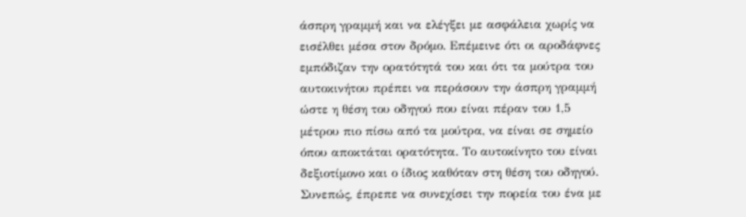άσπρη γραμμή και να ελέγξει με ασφάλεια χωρίς να εισέλθει μέσα στον δρόμο. Επέμεινε ότι οι αροδάφνες εμπόδιζαν την ορατότητά του και ότι τα μούτρα του αυτοκινήτου πρέπει να περάσουν την άσπρη γραμμή ώστε η θέση του οδηγού που είναι πέραν του 1,5 μέτρου πιο πίσω από τα μούτρα, να είναι σε σημείο όπου αποκτάται ορατότητα. Το αυτοκίνητο του είναι δεξιοτίμονο και ο ίδιος καθόταν στη θέση του οδηγού. Συνεπώς, έπρεπε να συνεχίσει την πορεία του ένα με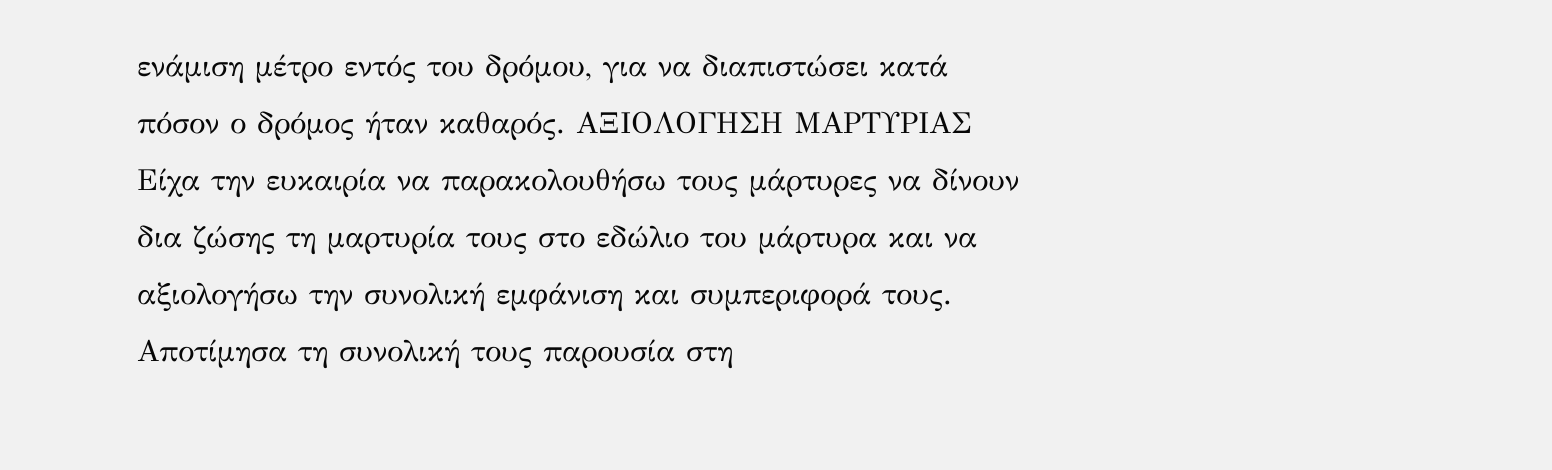ενάμιση μέτρο εντός του δρόμου, για να διαπιστώσει κατά πόσον ο δρόμος ήταν καθαρός. ΑΞΙΟΛΟΓΗΣΗ ΜΑΡΤΥΡΙΑΣ Είχα την ευκαιρία να παρακολουθήσω τους μάρτυρες να δίνουν δια ζώσης τη μαρτυρία τους στο εδώλιο του μάρτυρα και να αξιολογήσω την συνολική εμφάνιση και συμπεριφορά τους. Αποτίμησα τη συνολική τους παρουσία στη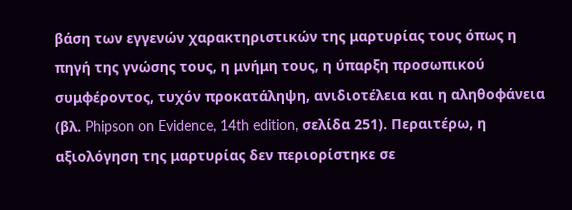βάση των εγγενών χαρακτηριστικών της μαρτυρίας τους όπως η πηγή της γνώσης τους, η μνήμη τους, η ύπαρξη προσωπικού συμφέροντος, τυχόν προκατάληψη, ανιδιοτέλεια και η αληθοφάνεια (βλ. Phipson on Evidence, 14th edition, σελίδα 251). Περαιτέρω, η αξιολόγηση της μαρτυρίας δεν περιορίστηκε σε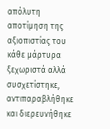απόλυτη αποτίμηση της αξιοπιστίας του κάθε μάρτυρα ξεχωριστά αλλά συσχετίστηκε, αντιπαραβλήθηκε και διερευνήθηκε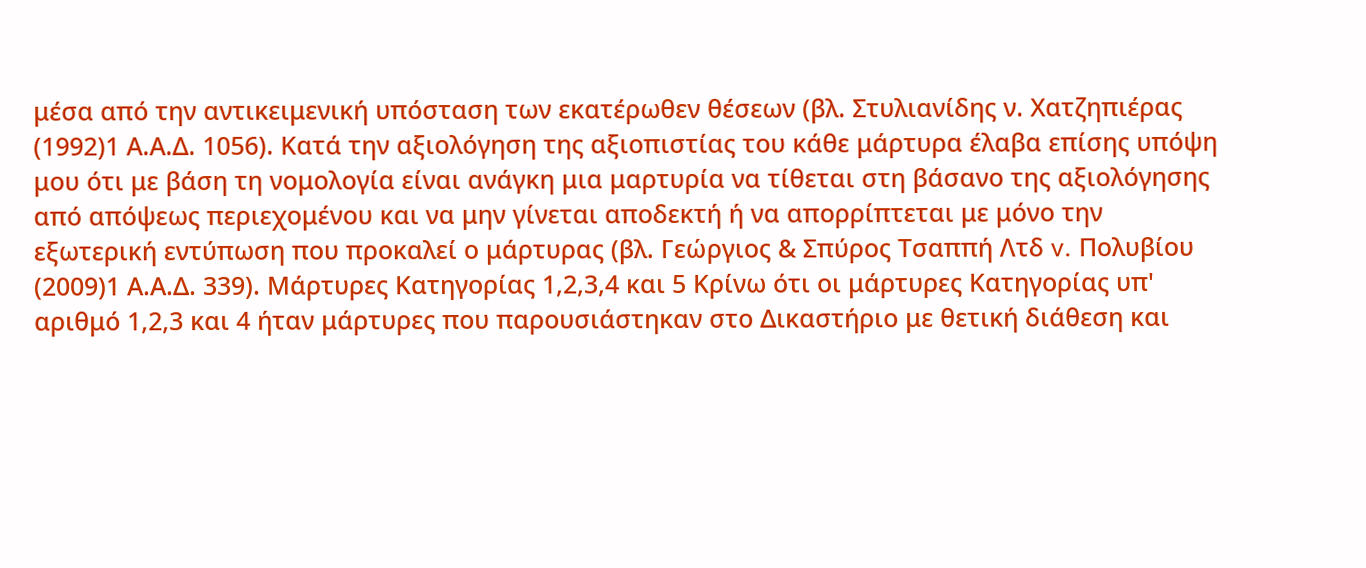μέσα από την αντικειμενική υπόσταση των εκατέρωθεν θέσεων (βλ. Στυλιανίδης ν. Χατζηπιέρας
(1992)1 Α.Α.Δ. 1056). Κατά την αξιολόγηση της αξιοπιστίας του κάθε μάρτυρα έλαβα επίσης υπόψη μου ότι με βάση τη νομολογία είναι ανάγκη μια μαρτυρία να τίθεται στη βάσανο της αξιολόγησης από απόψεως περιεχομένου και να μην γίνεται αποδεκτή ή να απορρίπτεται με μόνο την εξωτερική εντύπωση που προκαλεί ο μάρτυρας (βλ. Γεώργιος & Σπύρος Τσαππή Λτδ v. Πολυβίου
(2009)1 Α.Α.Δ. 339). Μάρτυρες Κατηγορίας 1,2,3,4 και 5 Κρίνω ότι οι μάρτυρες Κατηγορίας υπ' αριθμό 1,2,3 και 4 ήταν μάρτυρες που παρουσιάστηκαν στο Δικαστήριο με θετική διάθεση και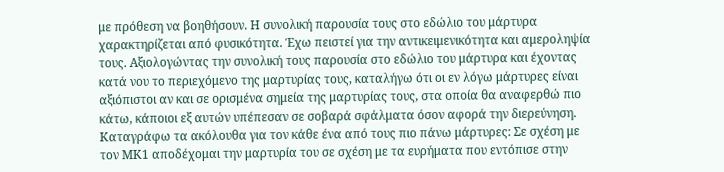με πρόθεση να βοηθήσουν. Η συνολική παρουσία τους στο εδώλιο του μάρτυρα χαρακτηρίζεται από φυσικότητα. Έχω πειστεί για την αντικειμενικότητα και αμεροληψία τους. Αξιολογώντας την συνολική τους παρουσία στο εδώλιο του μάρτυρα και έχοντας κατά νου το περιεχόμενο της μαρτυρίας τους, καταλήγω ότι οι εν λόγω μάρτυρες είναι αξιόπιστοι αν και σε ορισμένα σημεία της μαρτυρίας τους, στα οποία θα αναφερθώ πιο κάτω, κάποιοι εξ αυτών υπέπεσαν σε σοβαρά σφάλματα όσον αφορά την διερεύνηση. Καταγράφω τα ακόλουθα για τον κάθε ένα από τους πιο πάνω μάρτυρες: Σε σχέση με τον ΜΚ1 αποδέχομαι την μαρτυρία του σε σχέση με τα ευρήματα που εντόπισε στην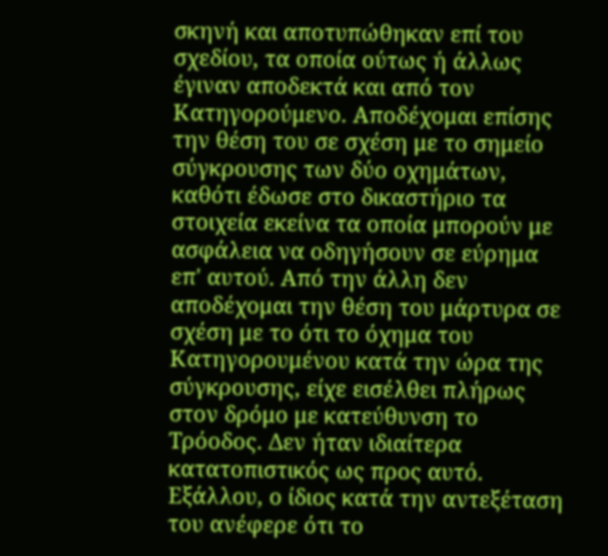σκηνή και αποτυπώθηκαν επί του σχεδίου, τα οποία ούτως ή άλλως έγιναν αποδεκτά και από τον Κατηγορούμενο. Αποδέχομαι επίσης την θέση του σε σχέση με το σημείο σύγκρουσης των δύο οχημάτων, καθότι έδωσε στο δικαστήριο τα στοιχεία εκείνα τα οποία μπορούν με ασφάλεια να οδηγήσουν σε εύρημα επ' αυτού. Από την άλλη δεν αποδέχομαι την θέση του μάρτυρα σε σχέση με το ότι το όχημα του Κατηγορουμένου κατά την ώρα της σύγκρουσης, είχε εισέλθει πλήρως στον δρόμο με κατεύθυνση το Τρόοδος. Δεν ήταν ιδιαίτερα κατατοπιστικός ως προς αυτό. Εξάλλου, ο ίδιος κατά την αντεξέταση του ανέφερε ότι το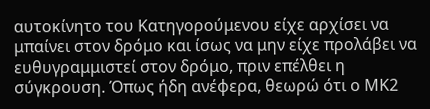αυτοκίνητο του Κατηγορούμενου είχε αρχίσει να μπαίνει στον δρόμο και ίσως να μην είχε προλάβει να ευθυγραμμιστεί στον δρόμο, πριν επέλθει η σύγκρουση. Όπως ήδη ανέφερα, θεωρώ ότι ο ΜΚ2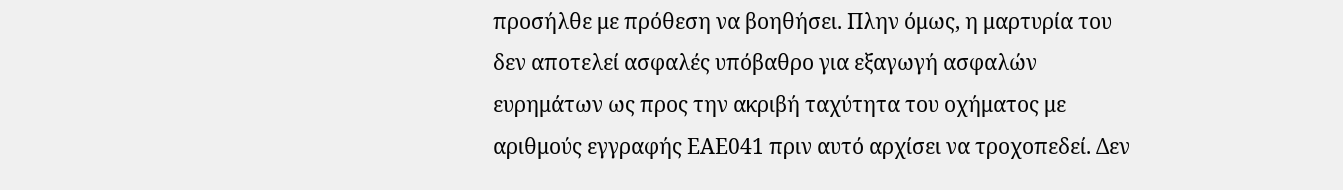προσήλθε με πρόθεση να βοηθήσει. Πλην όμως, η μαρτυρία του δεν αποτελεί ασφαλές υπόβαθρο για εξαγωγή ασφαλών ευρημάτων ως προς την ακριβή ταχύτητα του οχήματος με αριθμούς εγγραφής ΕΑΕ041 πριν αυτό αρχίσει να τροχοπεδεί. Δεν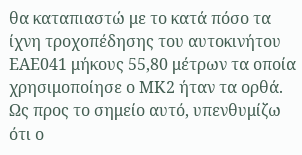θα καταπιαστώ με το κατά πόσο τα ίχνη τροχοπέδησης του αυτοκινήτου ΕΑΕ041 μήκους 55,80 μέτρων τα οποία χρησιμοποίησε ο ΜΚ2 ήταν τα ορθά. Ως προς το σημείο αυτό, υπενθυμίζω ότι ο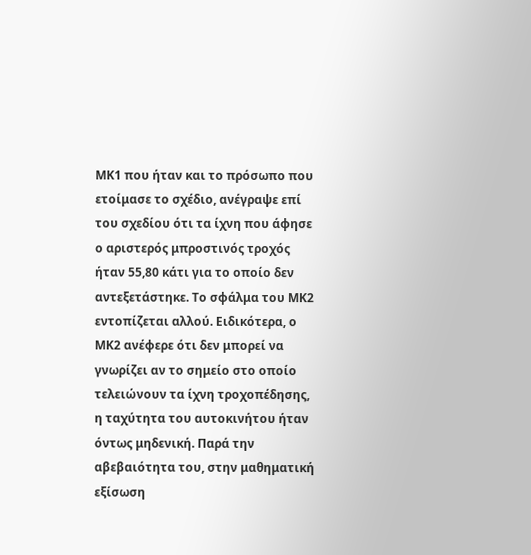ΜΚ1 που ήταν και το πρόσωπο που ετοίμασε το σχέδιο, ανέγραψε επί του σχεδίου ότι τα ίχνη που άφησε ο αριστερός μπροστινός τροχός ήταν 55,80 κάτι για το οποίο δεν αντεξετάστηκε. Το σφάλμα του ΜΚ2 εντοπίζεται αλλού. Ειδικότερα, ο ΜΚ2 ανέφερε ότι δεν μπορεί να γνωρίζει αν το σημείο στο οποίο τελειώνουν τα ίχνη τροχοπέδησης, η ταχύτητα του αυτοκινήτου ήταν όντως μηδενική. Παρά την αβεβαιότητα του, στην μαθηματική εξίσωση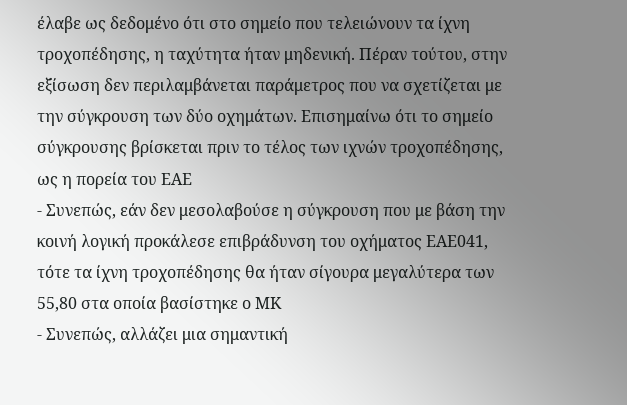έλαβε ως δεδομένο ότι στο σημείο που τελειώνουν τα ίχνη τροχοπέδησης, η ταχύτητα ήταν μηδενική. Πέραν τούτου, στην εξίσωση δεν περιλαμβάνεται παράμετρος που να σχετίζεται με την σύγκρουση των δύο οχημάτων. Επισημαίνω ότι το σημείο σύγκρουσης βρίσκεται πριν το τέλος των ιχνών τροχοπέδησης, ως η πορεία του ΕΑΕ
- Συνεπώς, εάν δεν μεσολαβούσε η σύγκρουση που με βάση την κοινή λογική προκάλεσε επιβράδυνση του οχήματος ΕΑΕ041, τότε τα ίχνη τροχοπέδησης θα ήταν σίγουρα μεγαλύτερα των 55,80 στα οποία βασίστηκε ο ΜΚ
- Συνεπώς, αλλάζει μια σημαντική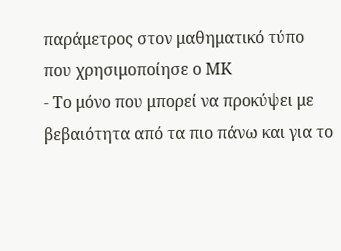παράμετρος στον μαθηματικό τύπο που χρησιμοποίησε ο ΜΚ
- Το μόνο που μπορεί να προκύψει με βεβαιότητα από τα πιο πάνω και για το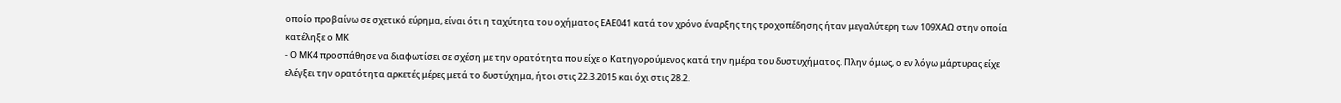οποίο προβαίνω σε σχετικό εύρημα, είναι ότι η ταχύτητα του οχήματος ΕΑΕ041 κατά τον χρόνο έναρξης της τροχοπέδησης ήταν μεγαλύτερη των 109ΧΑΩ στην οποία κατέληξε ο ΜΚ
- Ο ΜΚ4 προσπάθησε να διαφωτίσει σε σχέση με την ορατότητα που είχε ο Κατηγορούμενος κατά την ημέρα του δυστυχήματος. Πλην όμως, ο εν λόγω μάρτυρας είχε ελέγξει την ορατότητα αρκετές μέρες μετά το δυστύχημα, ήτοι στις 22.3.2015 και όχι στις 28.2.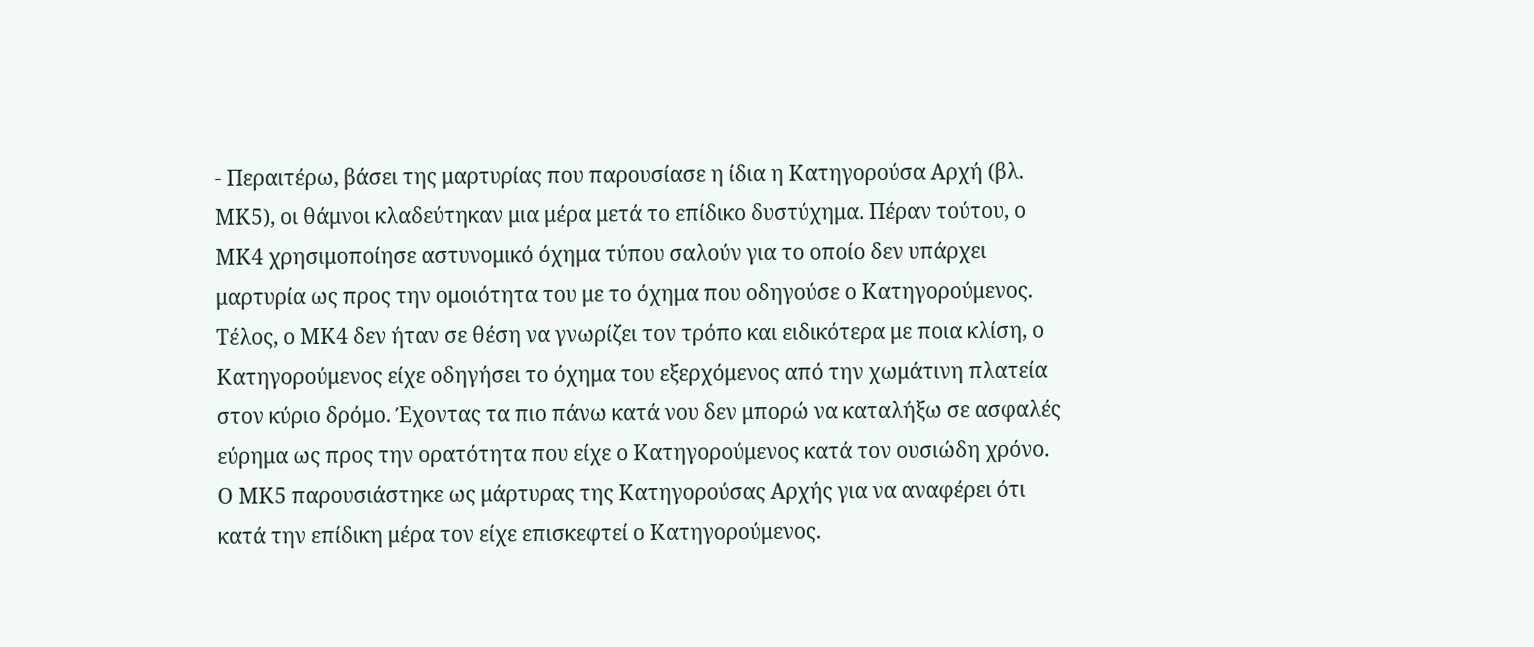- Περαιτέρω, βάσει της μαρτυρίας που παρουσίασε η ίδια η Κατηγορούσα Αρχή (βλ. ΜΚ5), οι θάμνοι κλαδεύτηκαν μια μέρα μετά το επίδικο δυστύχημα. Πέραν τούτου, ο ΜΚ4 χρησιμοποίησε αστυνομικό όχημα τύπου σαλούν για το οποίο δεν υπάρχει μαρτυρία ως προς την ομοιότητα του με το όχημα που οδηγούσε ο Κατηγορούμενος. Τέλος, ο ΜΚ4 δεν ήταν σε θέση να γνωρίζει τον τρόπο και ειδικότερα με ποια κλίση, ο Κατηγορούμενος είχε οδηγήσει το όχημα του εξερχόμενος από την χωμάτινη πλατεία στον κύριο δρόμο. Έχοντας τα πιο πάνω κατά νου δεν μπορώ να καταλήξω σε ασφαλές εύρημα ως προς την ορατότητα που είχε ο Κατηγορούμενος κατά τον ουσιώδη χρόνο. Ο ΜΚ5 παρουσιάστηκε ως μάρτυρας της Κατηγορούσας Αρχής για να αναφέρει ότι κατά την επίδικη μέρα τον είχε επισκεφτεί ο Κατηγορούμενος.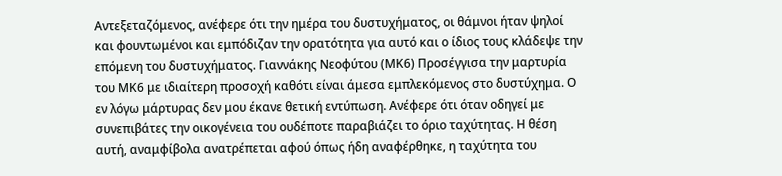Αντεξεταζόμενος, ανέφερε ότι την ημέρα του δυστυχήματος, οι θάμνοι ήταν ψηλοί και φουντωμένοι και εμπόδιζαν την ορατότητα για αυτό και ο ίδιος τους κλάδεψε την επόμενη του δυστυχήματος. Γιαννάκης Νεοφύτου (ΜΚ6) Προσέγγισα την μαρτυρία του ΜΚ6 με ιδιαίτερη προσοχή καθότι είναι άμεσα εμπλεκόμενος στο δυστύχημα. Ο εν λόγω μάρτυρας δεν μου έκανε θετική εντύπωση. Ανέφερε ότι όταν οδηγεί με συνεπιβάτες την οικογένεια του ουδέποτε παραβιάζει το όριο ταχύτητας. Η θέση αυτή, αναμφίβολα ανατρέπεται αφού όπως ήδη αναφέρθηκε, η ταχύτητα του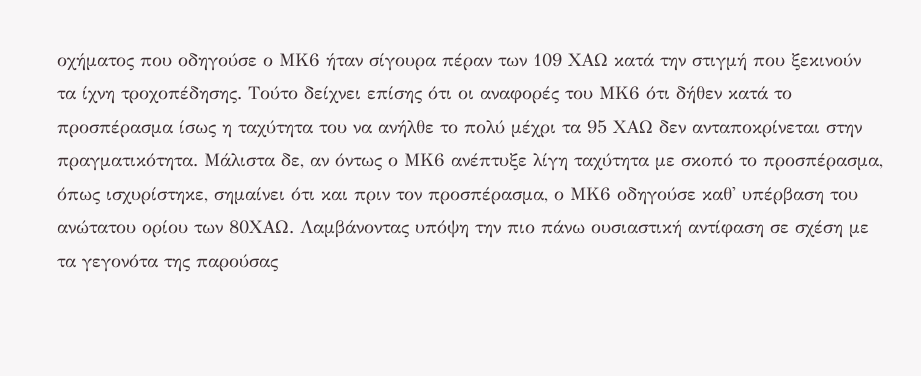οχήματος που οδηγούσε ο ΜΚ6 ήταν σίγουρα πέραν των 109 ΧΑΩ κατά την στιγμή που ξεκινούν τα ίχνη τροχοπέδησης. Τούτο δείχνει επίσης ότι οι αναφορές του ΜΚ6 ότι δήθεν κατά το προσπέρασμα ίσως η ταχύτητα του να ανήλθε το πολύ μέχρι τα 95 ΧΑΩ δεν ανταποκρίνεται στην πραγματικότητα. Μάλιστα δε, αν όντως ο ΜΚ6 ανέπτυξε λίγη ταχύτητα με σκοπό το προσπέρασμα, όπως ισχυρίστηκε, σημαίνει ότι και πριν τον προσπέρασμα, ο ΜΚ6 οδηγούσε καθ' υπέρβαση του ανώτατου ορίου των 80ΧΑΩ. Λαμβάνοντας υπόψη την πιο πάνω ουσιαστική αντίφαση σε σχέση με τα γεγονότα της παρούσας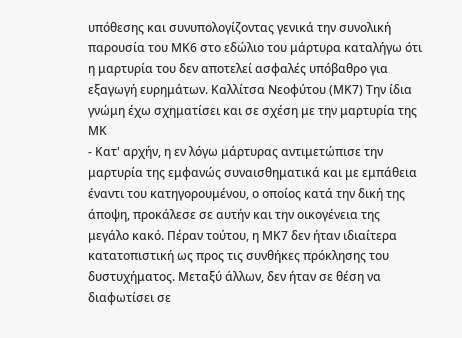υπόθεσης και συνυπολογίζοντας γενικά την συνολική παρουσία του ΜΚ6 στο εδώλιο του μάρτυρα καταλήγω ότι η μαρτυρία του δεν αποτελεί ασφαλές υπόβαθρο για εξαγωγή ευρημάτων. Καλλίτσα Νεοφύτου (ΜΚ7) Την ίδια γνώμη έχω σχηματίσει και σε σχέση με την μαρτυρία της ΜΚ
- Κατ' αρχήν, η εν λόγω μάρτυρας αντιμετώπισε την μαρτυρία της εμφανώς συναισθηματικά και με εμπάθεια έναντι του κατηγορουμένου, ο οποίος κατά την δική της άποψη, προκάλεσε σε αυτήν και την οικογένεια της μεγάλο κακό. Πέραν τούτου, η ΜΚ7 δεν ήταν ιδιαίτερα κατατοπιστική ως προς τις συνθήκες πρόκλησης του δυστυχήματος. Μεταξύ άλλων, δεν ήταν σε θέση να διαφωτίσει σε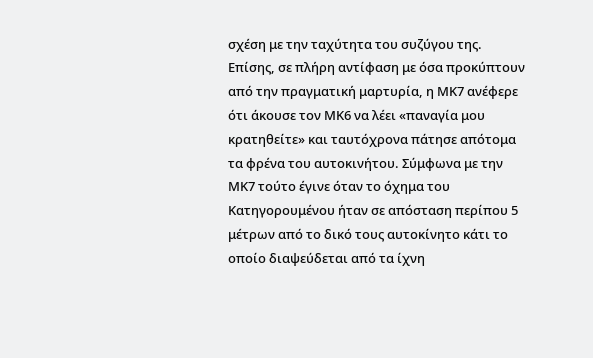σχέση με την ταχύτητα του συζύγου της. Επίσης, σε πλήρη αντίφαση με όσα προκύπτουν από την πραγματική μαρτυρία, η ΜΚ7 ανέφερε ότι άκουσε τον ΜΚ6 να λέει «παναγία μου κρατηθείτε» και ταυτόχρονα πάτησε απότομα τα φρένα του αυτοκινήτου. Σύμφωνα με την ΜΚ7 τούτο έγινε όταν το όχημα του Κατηγορουμένου ήταν σε απόσταση περίπου 5 μέτρων από το δικό τους αυτοκίνητο κάτι το οποίο διαψεύδεται από τα ίχνη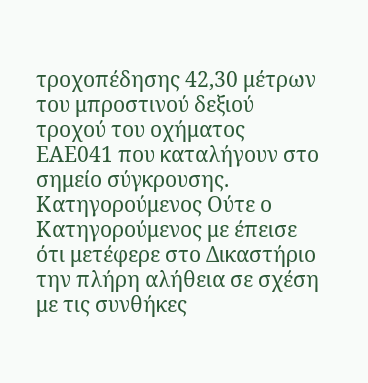τροχοπέδησης 42,30 μέτρων του μπροστινού δεξιού τροχού του οχήματος ΕΑΕ041 που καταλήγουν στο σημείο σύγκρουσης. Κατηγορούμενος Ούτε ο Κατηγορούμενος με έπεισε ότι μετέφερε στο Δικαστήριο την πλήρη αλήθεια σε σχέση με τις συνθήκες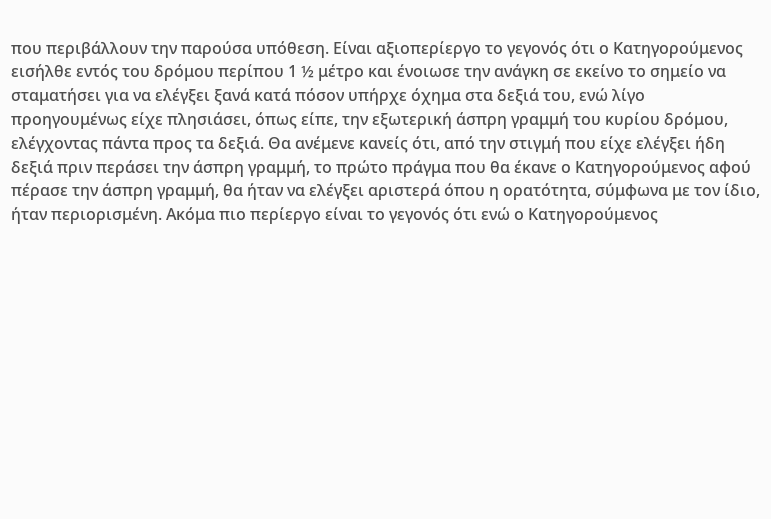που περιβάλλουν την παρούσα υπόθεση. Είναι αξιοπερίεργο το γεγονός ότι ο Κατηγορούμενος εισήλθε εντός του δρόμου περίπου 1 ½ μέτρο και ένοιωσε την ανάγκη σε εκείνο το σημείο να σταματήσει για να ελέγξει ξανά κατά πόσον υπήρχε όχημα στα δεξιά του, ενώ λίγο προηγουμένως είχε πλησιάσει, όπως είπε, την εξωτερική άσπρη γραμμή του κυρίου δρόμου, ελέγχοντας πάντα προς τα δεξιά. Θα ανέμενε κανείς ότι, από την στιγμή που είχε ελέγξει ήδη δεξιά πριν περάσει την άσπρη γραμμή, το πρώτο πράγμα που θα έκανε ο Κατηγορούμενος αφού πέρασε την άσπρη γραμμή, θα ήταν να ελέγξει αριστερά όπου η ορατότητα, σύμφωνα με τον ίδιο, ήταν περιορισμένη. Ακόμα πιο περίεργο είναι το γεγονός ότι ενώ ο Κατηγορούμενος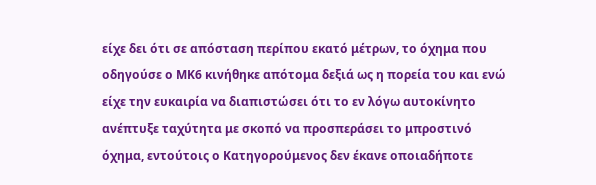είχε δει ότι σε απόσταση περίπου εκατό μέτρων, το όχημα που οδηγούσε ο ΜΚ6 κινήθηκε απότομα δεξιά ως η πορεία του και ενώ είχε την ευκαιρία να διαπιστώσει ότι το εν λόγω αυτοκίνητο ανέπτυξε ταχύτητα με σκοπό να προσπεράσει το μπροστινό όχημα, εντούτοις ο Κατηγορούμενος δεν έκανε οποιαδήποτε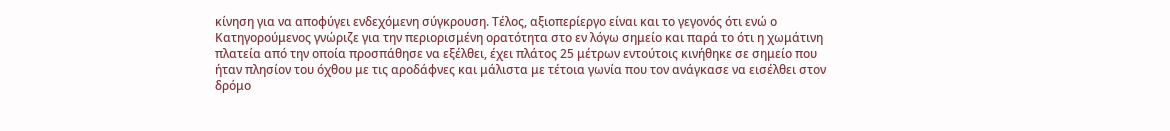κίνηση για να αποφύγει ενδεχόμενη σύγκρουση. Τέλος, αξιοπερίεργο είναι και το γεγονός ότι ενώ ο Κατηγορούμενος γνώριζε για την περιορισμένη ορατότητα στο εν λόγω σημείο και παρά το ότι η χωμάτινη πλατεία από την οποία προσπάθησε να εξέλθει, έχει πλάτος 25 μέτρων εντούτοις κινήθηκε σε σημείο που ήταν πλησίον του όχθου με τις αροδάφνες και μάλιστα με τέτοια γωνία που τον ανάγκασε να εισέλθει στον δρόμο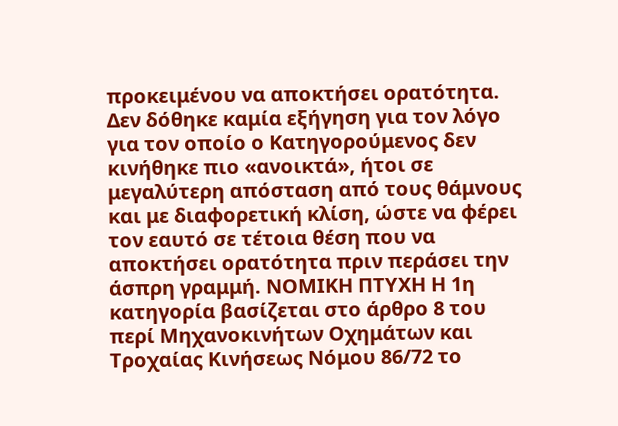προκειμένου να αποκτήσει ορατότητα. Δεν δόθηκε καμία εξήγηση για τον λόγο για τον οποίο ο Κατηγορούμενος δεν κινήθηκε πιο «ανοικτά», ήτοι σε μεγαλύτερη απόσταση από τους θάμνους και με διαφορετική κλίση, ώστε να φέρει τον εαυτό σε τέτοια θέση που να αποκτήσει ορατότητα πριν περάσει την άσπρη γραμμή. ΝΟΜΙΚΗ ΠΤΥΧΗ Η 1η κατηγορία βασίζεται στο άρθρο 8 του περί Μηχανοκινήτων Οχημάτων και Τροχαίας Κινήσεως Νόμου 86/72 το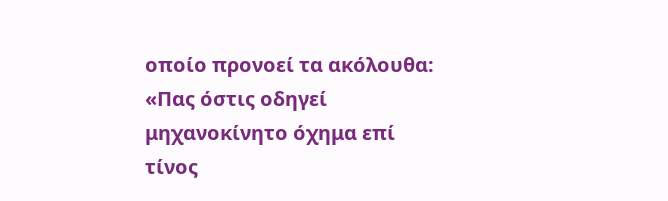οποίο προνοεί τα ακόλουθα: «Πας όστις οδηγεί μηχανοκίνητο όχημα επί τίνος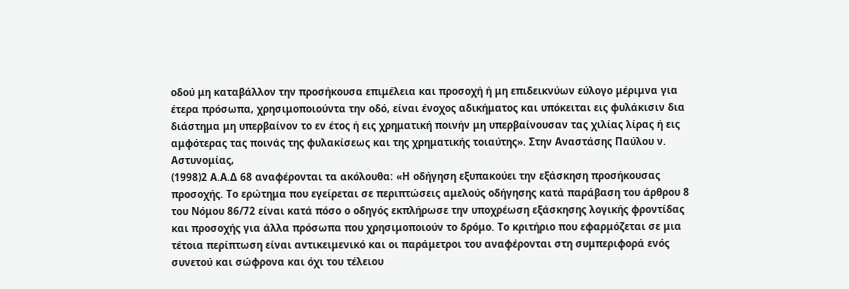οδού μη καταβάλλον την προσήκουσα επιμέλεια και προσοχή ή μη επιδεικνύων εύλογο μέριμνα για έτερα πρόσωπα, χρησιμοποιούντα την οδό, είναι ένοχος αδικήματος και υπόκειται εις φυλάκισιν δια διάστημα μη υπερβαίνον το εν έτος ή εις χρηματική ποινήν μη υπερβαίνουσαν τας χιλίας λίρας ή εις αμφότερας τας ποινάς της φυλακίσεως και της χρηματικής τοιαύτης». Στην Αναστάσης Παύλου ν. Αστυνομίας,
(1998)2 A.A.Δ 68 αναφέρονται τα ακόλουθα: «Η οδήγηση εξυπακούει την εξάσκηση προσήκουσας προσοχής. Το ερώτημα που εγείρεται σε περιπτώσεις αμελούς οδήγησης κατά παράβαση του άρθρου 8 του Νόμου 86/72 είναι κατά πόσο ο οδηγός εκπλήρωσε την υποχρέωση εξάσκησης λογικής φροντίδας και προσοχής για άλλα πρόσωπα που χρησιμοποιούν το δρόμο. Το κριτήριο που εφαρμόζεται σε μια τέτοια περίπτωση είναι αντικειμενικό και οι παράμετροι του αναφέρονται στη συμπεριφορά ενός συνετού και σώφρονα και όχι του τέλειου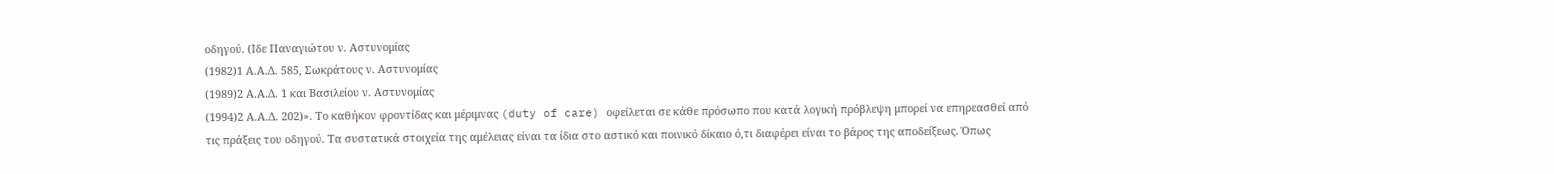οδηγού. (Ιδε Παναγιώτου ν. Αστυνομίας
(1982)1 Α.Α.Δ. 585, Σωκράτους ν. Αστυνομίας
(1989)2 Α.Α.Δ. 1 και Βασιλείου ν. Αστυνομίας
(1994)2 Α.Α.Δ. 202)». Το καθήκον φροντίδας και μέριμνας (duty of care) οφείλεται σε κάθε πρόσωπο που κατά λογική πρόβλεψη μπορεί να επηρεασθεί από τις πράξεις του οδηγού. Τα συστατικά στοιχεία της αμέλειας είναι τα ίδια στο αστικό και ποινικό δίκαιο ό,τι διαφέρει είναι το βάρος της αποδείξεως. Όπως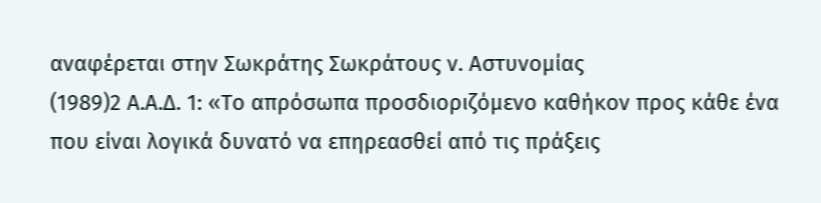αναφέρεται στην Σωκράτης Σωκράτους ν. Αστυνομίας
(1989)2 Α.Α.Δ. 1: «Το απρόσωπα προσδιοριζόμενο καθήκον προς κάθε ένα που είναι λογικά δυνατό να επηρεασθεί από τις πράξεις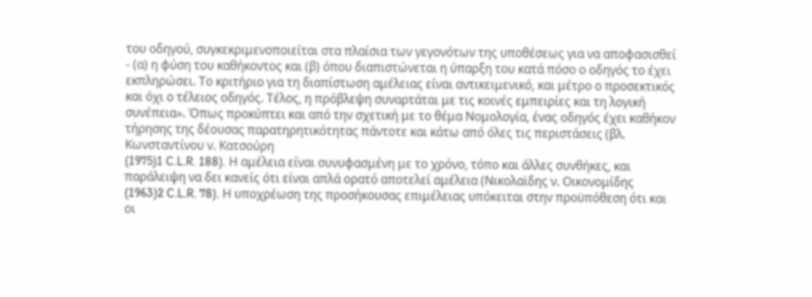του οδηγού, συγκεκριμενοποιείται στα πλαίσια των γεγονότων της υποθέσεως για να αποφασισθεί - (α) η φύση του καθήκοντος και (β) όπου διαπιστώνεται η ύπαρξη του κατά πόσο ο οδηγός το έχει εκπληρώσει. Το κριτήριο για τη διαπίστωση αμέλειας είναι αντικειμενικό, και μέτρο ο προσεκτικός και όχι ο τέλειος οδηγός. Τέλος, η πρόβλεψη συναρτάται με τις κοινές εμπειρίες και τη λογική συνέπεια». Όπως προκύπτει και από την σχετική με το θέμα Νομολογία, ένας οδηγός έχει καθήκον τήρησης της δέουσας παρατηρητικότητας πάντοτε και κάτω από όλες τις περιστάσεις (βλ. Κωνσταντίνου ν. Κατσούρη
(1975)1 C.L.R. 188). Η αμέλεια είναι συνυφασμένη με το χρόνο, τόπο και άλλες συνθήκες, και παράλειψη να δει κανείς ότι είναι απλά ορατό αποτελεί αμέλεια (Νικολαϊδης ν. Οικονομίδης
(1963)2 C.L.R. 78). Η υποχρέωση της προσήκουσας επιμέλειας υπόκειται στην προϋπόθεση ότι και οι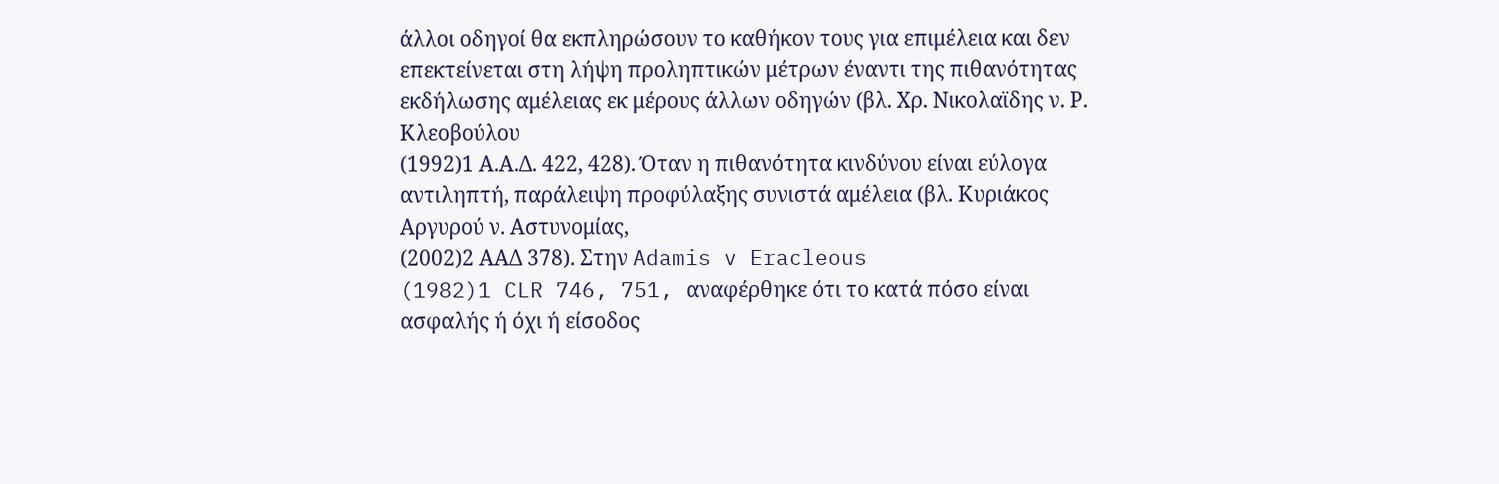άλλοι οδηγοί θα εκπληρώσουν το καθήκον τους για επιμέλεια και δεν επεκτείνεται στη λήψη προληπτικών μέτρων έναντι της πιθανότητας εκδήλωσης αμέλειας εκ μέρους άλλων οδηγών (βλ. Χρ. Νικολαϊδης ν. Ρ. Κλεοβούλου
(1992)1 Α.Α.Δ. 422, 428). Όταν η πιθανότητα κινδύνου είναι εύλογα αντιληπτή, παράλειψη προφύλαξης συνιστά αμέλεια (βλ. Κυριάκος Αργυρού ν. Αστυνομίας,
(2002)2 ΑΑΔ 378). Στην Adamis v Eracleous
(1982)1 CLR 746, 751, αναφέρθηκε ότι το κατά πόσο είναι ασφαλής ή όχι ή είσοδος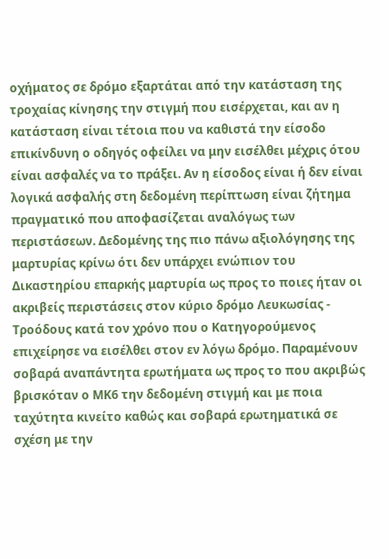οχήματος σε δρόμο εξαρτάται από την κατάσταση της τροχαίας κίνησης την στιγμή που εισέρχεται, και αν η κατάσταση είναι τέτοια που να καθιστά την είσοδο επικίνδυνη ο οδηγός οφείλει να μην εισέλθει μέχρις ότου είναι ασφαλές να το πράξει. Αν η είσοδος είναι ή δεν είναι λογικά ασφαλής στη δεδομένη περίπτωση είναι ζήτημα πραγματικό που αποφασίζεται αναλόγως των περιστάσεων. Δεδομένης της πιο πάνω αξιολόγησης της μαρτυρίας κρίνω ότι δεν υπάρχει ενώπιον του Δικαστηρίου επαρκής μαρτυρία ως προς το ποιες ήταν οι ακριβείς περιστάσεις στον κύριο δρόμο Λευκωσίας - Τροόδους κατά τον χρόνο που ο Κατηγορούμενος επιχείρησε να εισέλθει στον εν λόγω δρόμο. Παραμένουν σοβαρά αναπάντητα ερωτήματα ως προς το που ακριβώς βρισκόταν ο ΜΚ6 την δεδομένη στιγμή και με ποια ταχύτητα κινείτο καθώς και σοβαρά ερωτηματικά σε σχέση με την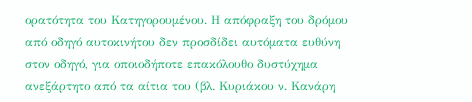ορατότητα του Κατηγορουμένου. Η απόφραξη του δρόμου από οδηγό αυτοκινήτου δεν προσδίδει αυτόματα ευθύνη στον οδηγό, για οποιοδήποτε επακόλουθο δυστύχημα ανεξάρτητο από τα αίτια του (βλ. Κυριάκου ν. Κανάρη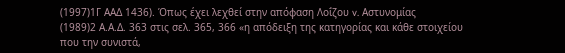(1997)1Γ ΑΑΔ 1436). Όπως έχει λεχθεί στην απόφαση Λοΐζου v. Αστυνομίας
(1989)2 Α.Α.Δ. 363 στις σελ. 365, 366 «η απόδειξη της κατηγορίας και κάθε στοιχείου που την συνιστά,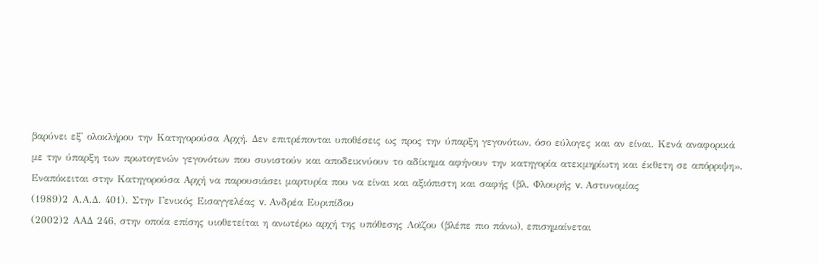βαρύνει εξ' ολοκλήρου την Κατηγορούσα Αρχή. Δεν επιτρέπονται υποθέσεις ως προς την ύπαρξη γεγονότων, όσο εύλογες και αν είναι. Κενά αναφορικά με την ύπαρξη των πρωτογενών γεγονότων που συνιστούν και αποδεικνύουν το αδίκημα αφήνουν την κατηγορία ατεκμηρίωτη και έκθετη σε απόρριψη». Εναπόκειται στην Κατηγορούσα Αρχή να παρουσιάσει μαρτυρία που να είναι και αξιόπιστη και σαφής (βλ. Φλουρής v. Αστυνομίας
(1989)2 Α.Α.Δ. 401). Στην Γενικός Εισαγγελέας v. Ανδρέα Ευριπίδου
(2002)2 ΑΑΔ 246, στην οποία επίσης υιοθετείται η ανωτέρω αρχή της υπόθεσης Λοϊζου (βλέπε πιο πάνω), επισημαίνεται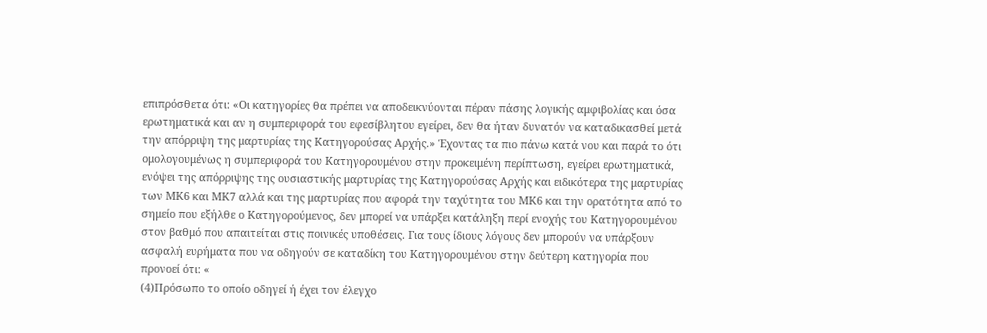επιπρόσθετα ότι: «Οι κατηγορίες θα πρέπει να αποδεικνύονται πέραν πάσης λογικής αμφιβολίας και όσα ερωτηματικά και αν η συμπεριφορά του εφεσίβλητου εγείρει, δεν θα ήταν δυνατόν να καταδικασθεί μετά την απόρριψη της μαρτυρίας της Κατηγορούσας Αρχής.» Έχοντας τα πιο πάνω κατά νου και παρά το ότι ομολογουμένως η συμπεριφορά του Κατηγορουμένου στην προκειμένη περίπτωση, εγείρει ερωτηματικά, ενόψει της απόρριψης της ουσιαστικής μαρτυρίας της Κατηγορούσας Αρχής και ειδικότερα της μαρτυρίας των ΜΚ6 και ΜΚ7 αλλά και της μαρτυρίας που αφορά την ταχύτητα του ΜΚ6 και την ορατότητα από το σημείο που εξήλθε ο Κατηγορούμενος, δεν μπορεί να υπάρξει κατάληξη περί ενοχής του Κατηγορουμένου στον βαθμό που απαιτείται στις ποινικές υποθέσεις. Για τους ίδιους λόγους δεν μπορούν να υπάρξουν ασφαλή ευρήματα που να οδηγούν σε καταδίκη του Κατηγορουμένου στην δεύτερη κατηγορία που προνοεί ότι: «
(4)Πρόσωπο το οποίο οδηγεί ή έχει τον έλεγχο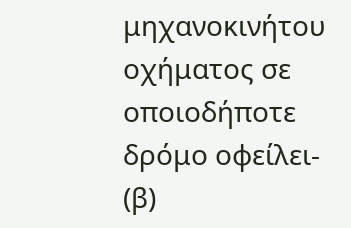μηχανοκινήτου οχήματος σε οποιοδήποτε δρόμο οφείλει- (β)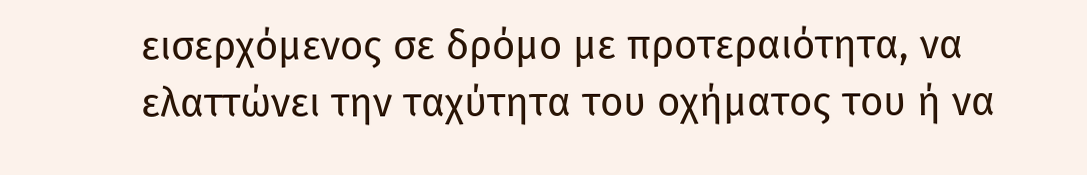εισερχόμενος σε δρόμο με προτεραιότητα, να ελαττώνει την ταχύτητα του οχήματος του ή να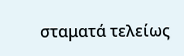σταματά τελείως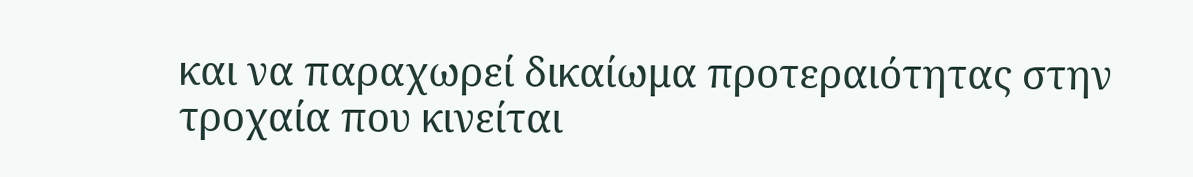και να παραχωρεί δικαίωμα προτεραιότητας στην τροχαία που κινείται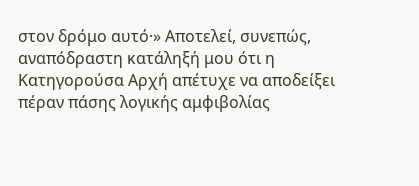στον δρόμο αυτό·» Αποτελεί, συνεπώς, αναπόδραστη κατάληξή μου ότι η Κατηγορούσα Αρχή απέτυχε να αποδείξει πέραν πάσης λογικής αμφιβολίας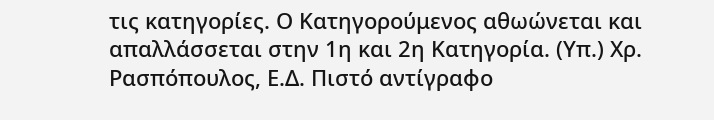τις κατηγορίες. Ο Κατηγορούμενος αθωώνεται και απαλλάσσεται στην 1η και 2η Κατηγορία. (Υπ.) Χρ. Ρασπόπουλος, Ε.Δ. Πιστό αντίγραφο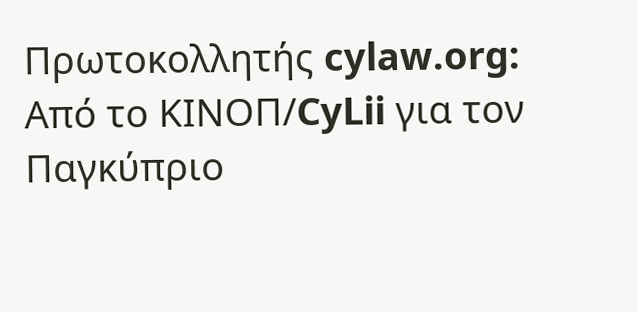Πρωτοκολλητής cylaw.org: Από το ΚΙΝOΠ/CyLii για τον Παγκύπριο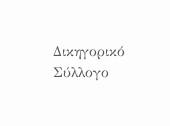Δικηγορικό Σύλλογο